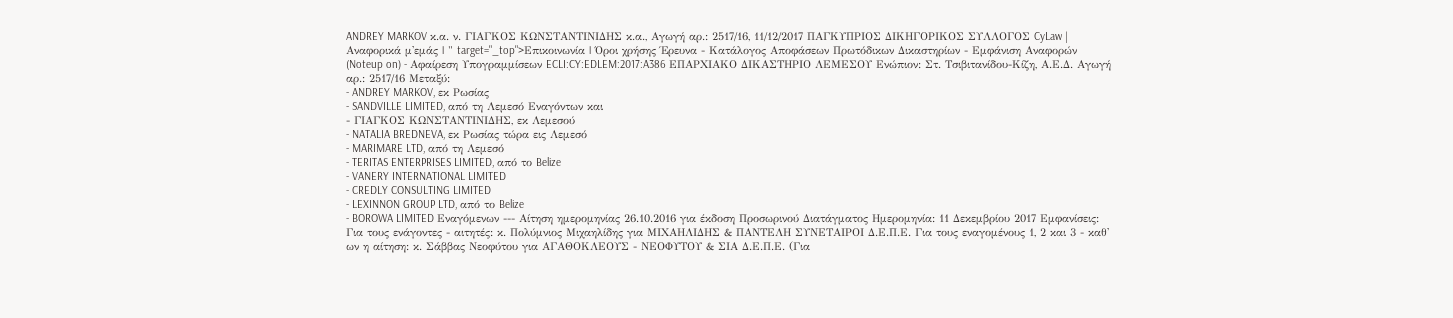ANDREY MARKOV κ.α. ν. ΓΙΑΓΚΟΣ ΚΩΝΣΤΑΝΤΙΝΙΔΗΣ κ.α., Αγωγή αρ.: 2517/16, 11/12/2017 ΠΑΓΚΥΠΡΙΟΣ ΔΙΚΗΓΟΡΙΚΟΣ ΣΥΛΛΟΓΟΣ CyLaw | Αναφορικά μ'εμάς | " target="_top">Επικοινωνία | Όροι χρήσης Έρευνα - Κατάλογος Αποφάσεων Πρωτόδικων Δικαστηρίων - Εμφάνιση Αναφορών (Noteup on) - Αφαίρεση Υπογραμμίσεων ECLI:CY:EDLEM:2017:A386 ΕΠΑΡΧΙΑΚΟ ΔΙΚΑΣΤΗΡΙΟ ΛΕΜΕΣΟΥ Ενώπιον: Στ. Τσιβιτανίδου-Κίζη, Α.Ε.Δ. Αγωγή αρ.: 2517/16 Μεταξύ:
- ANDREY MARKOV, εκ Ρωσίας
- SANDVILLE LIMITED, από τη Λεμεσό Εναγόντων και
- ΓΙΑΓΚΟΣ ΚΩΝΣΤΑΝΤΙΝΙΔΗΣ, εκ Λεμεσού
- NATALIA BREDNEVA, εκ Ρωσίας τώρα εις Λεμεσό
- MARIMARE LTD, από τη Λεμεσό
- TERITAS ENTERPRISES LIMITED, από το Belize
- VANERY INTERNATIONAL LIMITED
- CREDLY CONSULTING LIMITED
- LEXINNON GROUP LTD, από το Belize
- BOROWA LIMITED Εναγόμενων --- Αίτηση ημερομηνίας 26.10.2016 για έκδοση Προσωρινού Διατάγματος Ημερομηνία: 11 Δεκεμβρίου 2017 Εμφανίσεις: Για τους ενάγοντες - αιτητές: κ. Πολύμνιος Μιχαηλίδης για ΜΙΧΑΗΛΙΔΗΣ & ΠΑΝΤΕΛΗ ΣΥΝΕΤΑΙΡΟΙ Δ.Ε.Π.Ε. Για τους εναγομένους 1, 2 και 3 - καθ' ων η αίτηση: κ. Σάββας Νεοφύτου για ΑΓΑΘΟΚΛΕΟΥΣ - ΝΕΟΦΥΤΟΥ & ΣΙΑ Δ.Ε.Π.Ε. (Για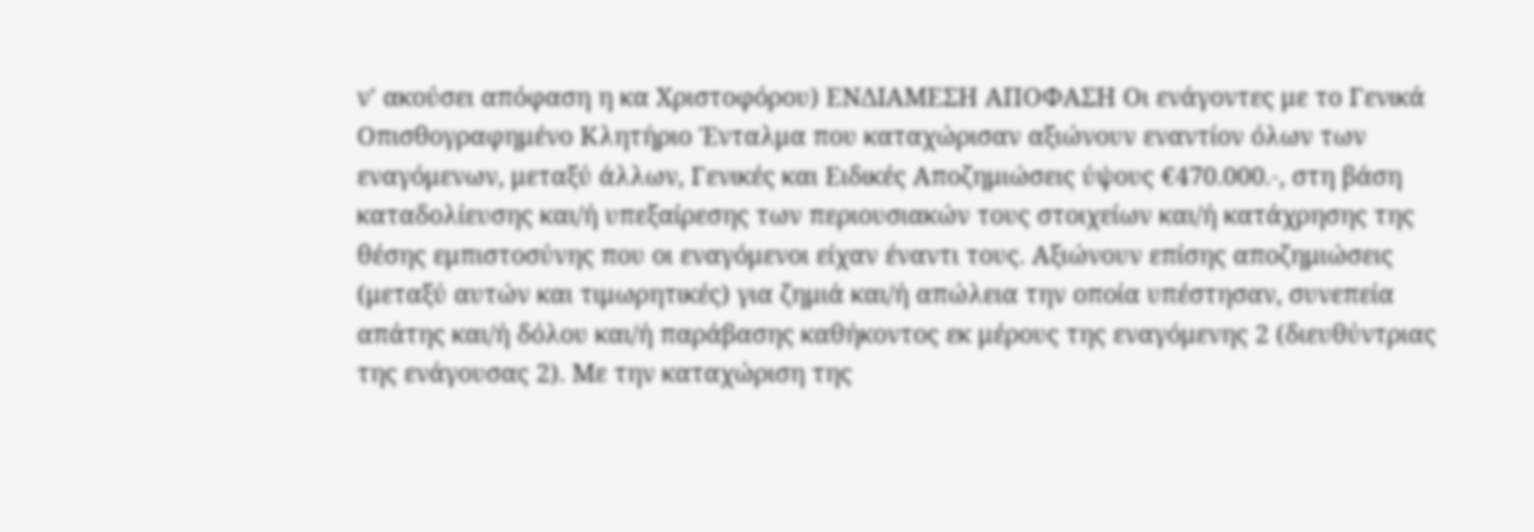ν' ακούσει απόφαση η κα Χριστοφόρου) ΕΝΔΙΑΜΕΣΗ ΑΠΟΦΑΣΗ Οι ενάγοντες με το Γενικά Οπισθογραφημένο Κλητήριο Ένταλμα που καταχώρισαν αξιώνουν εναντίον όλων των εναγόμενων, μεταξύ άλλων, Γενικές και Ειδικές Αποζημιώσεις ύψους €470.000.-, στη βάση καταδολίευσης και/ή υπεξαίρεσης των περιουσιακών τους στοιχείων και/ή κατάχρησης της θέσης εμπιστοσύνης που οι εναγόμενοι είχαν έναντι τους. Αξιώνουν επίσης αποζημιώσεις (μεταξύ αυτών και τιμωρητικές) για ζημιά και/ή απώλεια την οποία υπέστησαν, συνεπεία απάτης και/ή δόλου και/ή παράβασης καθήκοντος εκ μέρους της εναγόμενης 2 (διευθύντριας της ενάγουσας 2). Με την καταχώριση της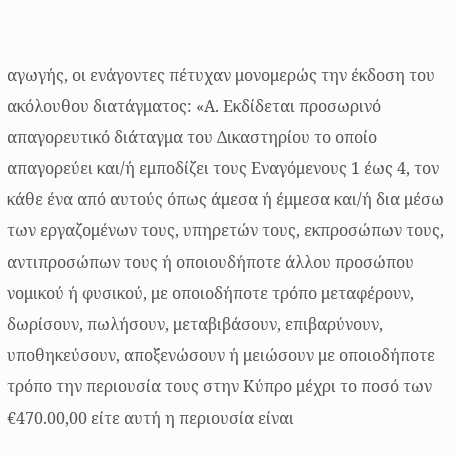αγωγής, οι ενάγοντες πέτυχαν μονομερώς την έκδοση του ακόλουθου διατάγματος: «Α. Εκδίδεται προσωρινό απαγορευτικό διάταγμα του Δικαστηρίου το οποίο απαγορεύει και/ή εμποδίζει τους Εναγόμενους 1 έως 4, τον κάθε ένα από αυτούς όπως άμεσα ή έμμεσα και/ή δια μέσω των εργαζομένων τους, υπηρετών τους, εκπροσώπων τους, αντιπροσώπων τους ή οποιουδήποτε άλλου προσώπου νομικού ή φυσικού, με οποιοδήποτε τρόπο μεταφέρουν, δωρίσουν, πωλήσουν, μεταβιβάσουν, επιβαρύνουν, υποθηκεύσουν, αποξενώσουν ή μειώσουν με οποιοδήποτε τρόπο την περιουσία τους στην Κύπρο μέχρι το ποσό των €470.00,00 είτε αυτή η περιουσία είναι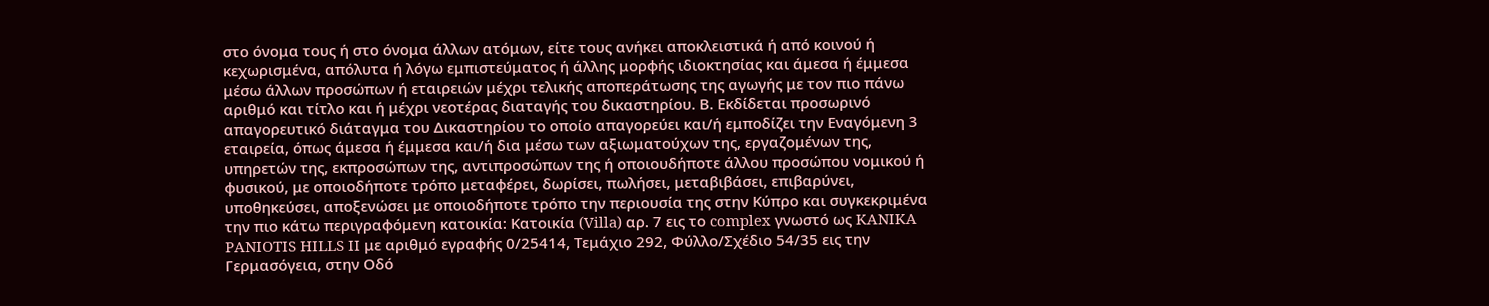στο όνομα τους ή στο όνομα άλλων ατόμων, είτε τους ανήκει αποκλειστικά ή από κοινού ή κεχωρισμένα, απόλυτα ή λόγω εμπιστεύματος ή άλλης μορφής ιδιοκτησίας και άμεσα ή έμμεσα μέσω άλλων προσώπων ή εταιρειών μέχρι τελικής αποπεράτωσης της αγωγής με τον πιο πάνω αριθμό και τίτλο και ή μέχρι νεοτέρας διαταγής του δικαστηρίου. Β. Εκδίδεται προσωρινό απαγορευτικό διάταγμα του Δικαστηρίου το οποίο απαγορεύει και/ή εμποδίζει την Εναγόμενη 3 εταιρεία, όπως άμεσα ή έμμεσα και/ή δια μέσω των αξιωματούχων της, εργαζομένων της, υπηρετών της, εκπροσώπων της, αντιπροσώπων της ή οποιουδήποτε άλλου προσώπου νομικού ή φυσικού, με οποιοδήποτε τρόπο μεταφέρει, δωρίσει, πωλήσει, μεταβιβάσει, επιβαρύνει, υποθηκεύσει, αποξενώσει με οποιοδήποτε τρόπο την περιουσία της στην Κύπρο και συγκεκριμένα την πιο κάτω περιγραφόμενη κατοικία: Κατοικία (Villa) αρ. 7 εις το complex γνωστό ως KANIKA PANIOTIS HILLS II με αριθμό εγραφής 0/25414, Τεμάχιο 292, Φύλλο/Σχέδιο 54/35 εις την Γερμασόγεια, στην Οδό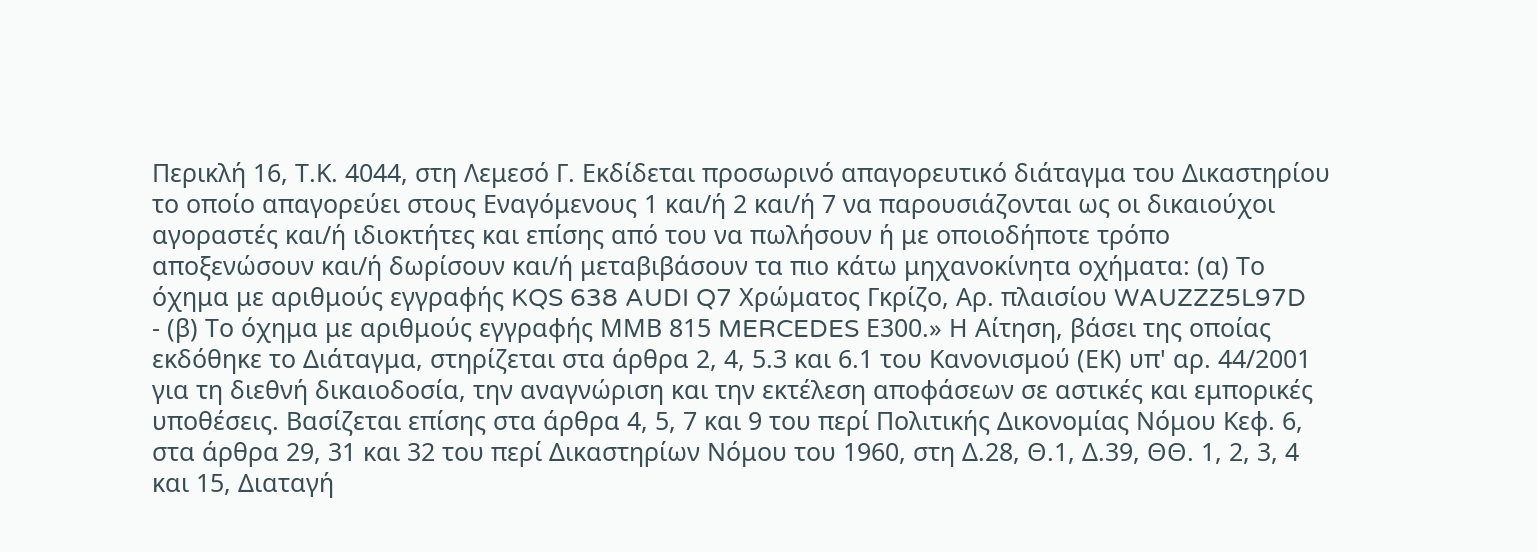Περικλή 16, Τ.Κ. 4044, στη Λεμεσό Γ. Εκδίδεται προσωρινό απαγορευτικό διάταγμα του Δικαστηρίου το οποίο απαγορεύει στους Εναγόμενους 1 και/ή 2 και/ή 7 να παρουσιάζονται ως οι δικαιούχοι αγοραστές και/ή ιδιοκτήτες και επίσης από του να πωλήσουν ή με οποιοδήποτε τρόπο αποξενώσουν και/ή δωρίσουν και/ή μεταβιβάσουν τα πιο κάτω μηχανοκίνητα οχήματα: (α) Το όχημα με αριθμούς εγγραφής KQS 638 AUDI Q7 Χρώματος Γκρίζο, Αρ. πλαισίου WAUZZZ5L97D
- (β) Το όχημα με αριθμούς εγγραφής ΜΜΒ 815 MERCEDES Ε300.» Η Αίτηση, βάσει της οποίας εκδόθηκε το Διάταγμα, στηρίζεται στα άρθρα 2, 4, 5.3 και 6.1 του Κανονισμού (ΕΚ) υπ' αρ. 44/2001 για τη διεθνή δικαιοδοσία, την αναγνώριση και την εκτέλεση αποφάσεων σε αστικές και εμπορικές υποθέσεις. Βασίζεται επίσης στα άρθρα 4, 5, 7 και 9 του περί Πολιτικής Δικονομίας Νόμου Κεφ. 6, στα άρθρα 29, 31 και 32 του περί Δικαστηρίων Νόμου του 1960, στη Δ.28, Θ.1, Δ.39, ΘΘ. 1, 2, 3, 4 και 15, Διαταγή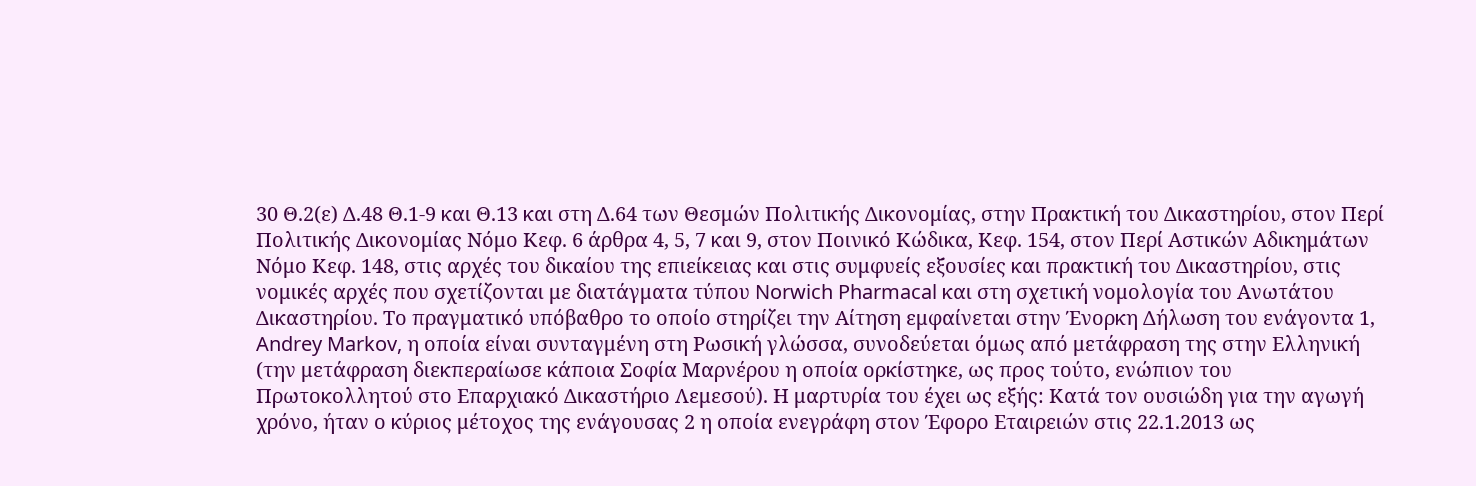30 Θ.2(ε) Δ.48 Θ.1-9 και Θ.13 και στη Δ.64 των Θεσμών Πολιτικής Δικονομίας, στην Πρακτική του Δικαστηρίου, στον Περί Πολιτικής Δικονομίας Νόμο Κεφ. 6 άρθρα 4, 5, 7 και 9, στον Ποινικό Κώδικα, Κεφ. 154, στον Περί Αστικών Αδικημάτων Νόμο Κεφ. 148, στις αρχές του δικαίου της επιείκειας και στις συμφυείς εξουσίες και πρακτική του Δικαστηρίου, στις νομικές αρχές που σχετίζονται με διατάγματα τύπου Norwich Pharmacal και στη σχετική νομολογία του Ανωτάτου Δικαστηρίου. Το πραγματικό υπόβαθρο το οποίο στηρίζει την Αίτηση εμφαίνεται στην Ένορκη Δήλωση του ενάγοντα 1, Andrey Markov, η οποία είναι συνταγμένη στη Ρωσική γλώσσα, συνοδεύεται όμως από μετάφραση της στην Ελληνική (την μετάφραση διεκπεραίωσε κάποια Σοφία Μαρνέρου η οποία ορκίστηκε, ως προς τούτο, ενώπιον του Πρωτοκολλητού στο Επαρχιακό Δικαστήριο Λεμεσού). Η μαρτυρία του έχει ως εξής: Κατά τον ουσιώδη για την αγωγή χρόνο, ήταν ο κύριος μέτοχος της ενάγουσας 2 η οποία ενεγράφη στον Έφορο Εταιρειών στις 22.1.2013 ως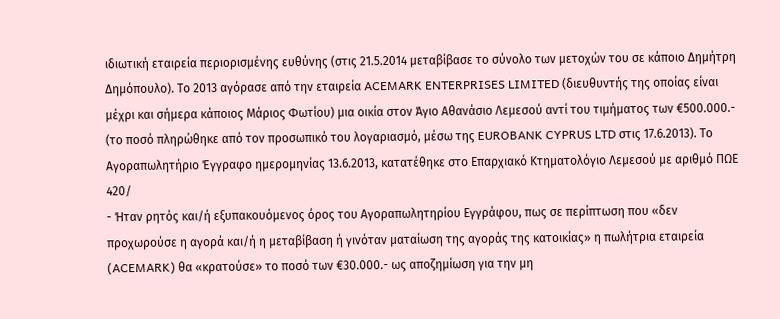ιδιωτική εταιρεία περιορισμένης ευθύνης (στις 21.5.2014 μεταβίβασε το σύνολο των μετοχών του σε κάποιο Δημήτρη Δημόπουλο). Το 2013 αγόρασε από την εταιρεία ACEMARK ENTERPRISES LIMITED (διευθυντής της οποίας είναι μέχρι και σήμερα κάποιος Μάριος Φωτίου) μια οικία στον Άγιο Αθανάσιο Λεμεσού αντί του τιμήματος των €500.000.- (το ποσό πληρώθηκε από τον προσωπικό του λογαριασμό, μέσω της EUROBANK CYPRUS LTD στις 17.6.2013). Το Αγοραπωλητήριο Έγγραφο ημερομηνίας 13.6.2013, κατατέθηκε στο Επαρχιακό Κτηματολόγιο Λεμεσού με αριθμό ΠΩΕ 420/
- Ήταν ρητός και/ή εξυπακουόμενος όρος του Αγοραπωλητηρίου Εγγράφου, πως σε περίπτωση που «δεν προχωρούσε η αγορά και/ή η μεταβίβαση ή γινόταν ματαίωση της αγοράς της κατοικίας» η πωλήτρια εταιρεία (ACEMARK) θα «κρατούσε» το ποσό των €30.000.- ως αποζημίωση για την μη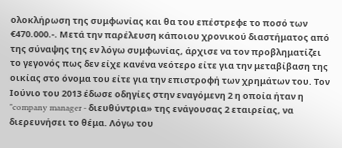ολοκλήρωση της συμφωνίας και θα του επέστρεφε το ποσό των €470.000.-. Μετά την παρέλευση κάποιου χρονικού διαστήματος από της σύναψης της εν λόγω συμφωνίας, άρχισε να τον προβληματίζει το γεγονός πως δεν είχε κανένα νεότερο είτε για την μεταβίβαση της οικίας στο όνομα του είτε για την επιστροφή των χρημάτων του. Τον Ιούνιο του 2013 έδωσε οδηγίες στην εναγόμενη 2 η οποία ήταν η "company manager - διευθύντρια» της ενάγουσας 2 εταιρείας, να διερευνήσει το θέμα. Λόγω του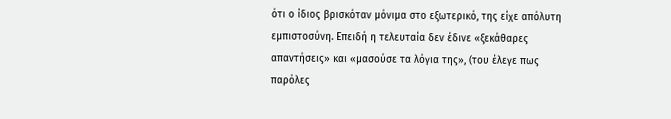ότι ο ίδιος βρισκόταν μόνιμα στο εξωτερικό, της είχε απόλυτη εμπιστοσύνη. Επειδή η τελευταία δεν έδινε «ξεκάθαρες απαντήσεις» και «μασούσε τα λόγια της», (του έλεγε πως παρόλες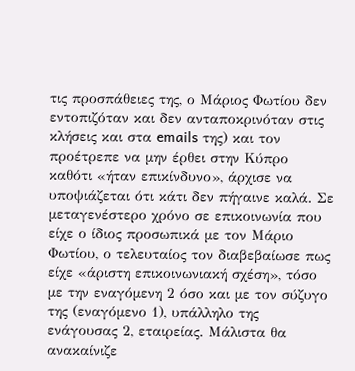τις προσπάθειες της, ο Μάριος Φωτίου δεν εντοπιζόταν και δεν ανταποκρινόταν στις κλήσεις και στα emails της) και τον προέτρεπε να μην έρθει στην Κύπρο καθότι «ήταν επικίνδυνο», άρχισε να υποψιάζεται ότι κάτι δεν πήγαινε καλά. Σε μεταγενέστερο χρόνο σε επικοινωνία που είχε ο ίδιος προσωπικά με τον Μάριο Φωτίου, ο τελευταίος τον διαβεβαίωσε πως είχε «άριστη επικοινωνιακή σχέση», τόσο με την εναγόμενη 2 όσο και με τον σύζυγο της (εναγόμενο 1), υπάλληλο της ενάγουσας 2, εταιρείας. Μάλιστα θα ανακαίνιζε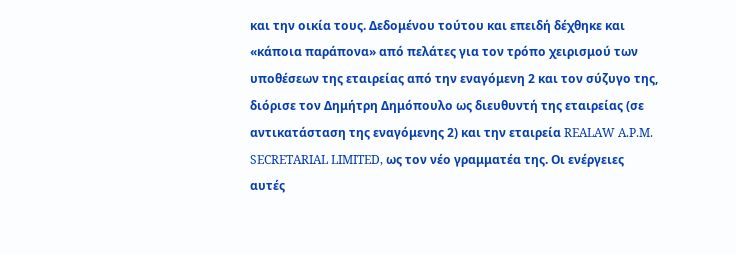και την οικία τους. Δεδομένου τούτου και επειδή δέχθηκε και «κάποια παράπονα» από πελάτες για τον τρόπο χειρισμού των υποθέσεων της εταιρείας από την εναγόμενη 2 και τον σύζυγο της, διόρισε τον Δημήτρη Δημόπουλο ως διευθυντή της εταιρείας (σε αντικατάσταση της εναγόμενης 2) και την εταιρεία REALAW A.P.M. SECRETARIAL LIMITED, ως τον νέο γραμματέα της. Οι ενέργειες αυτές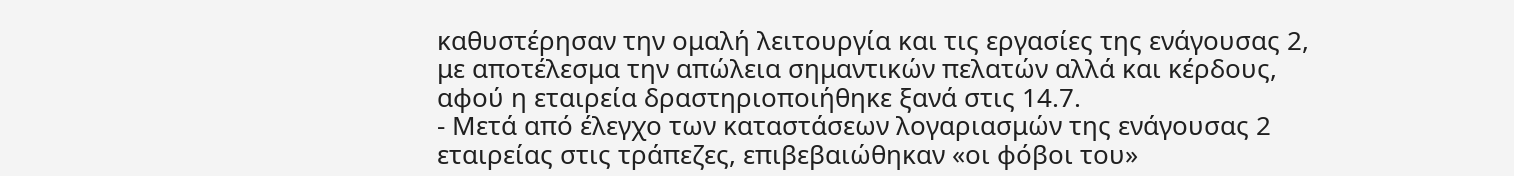καθυστέρησαν την ομαλή λειτουργία και τις εργασίες της ενάγουσας 2, με αποτέλεσμα την απώλεια σημαντικών πελατών αλλά και κέρδους, αφού η εταιρεία δραστηριοποιήθηκε ξανά στις 14.7.
- Μετά από έλεγχο των καταστάσεων λογαριασμών της ενάγουσας 2 εταιρείας στις τράπεζες, επιβεβαιώθηκαν «οι φόβοι του»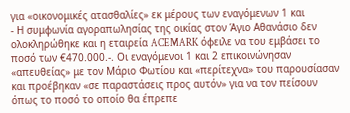για «οικονομικές ατασθαλίες» εκ μέρους των εναγόμενων 1 και
- Η συμφωνία αγοραπωλησίας της οικίας στον Άγιο Αθανάσιο δεν ολοκληρώθηκε και η εταιρεία ACEMARK όφειλε να του εμβάσει το ποσό των €470.000.-. Οι εναγόμενοι 1 και 2 επικοινώνησαν «απευθείας» με τον Μάριο Φωτίου και «περίτεχνα» του παρουσίασαν και προέβηκαν «σε παραστάσεις προς αυτόν» για να τον πείσουν όπως το ποσό το οποίο θα έπρεπε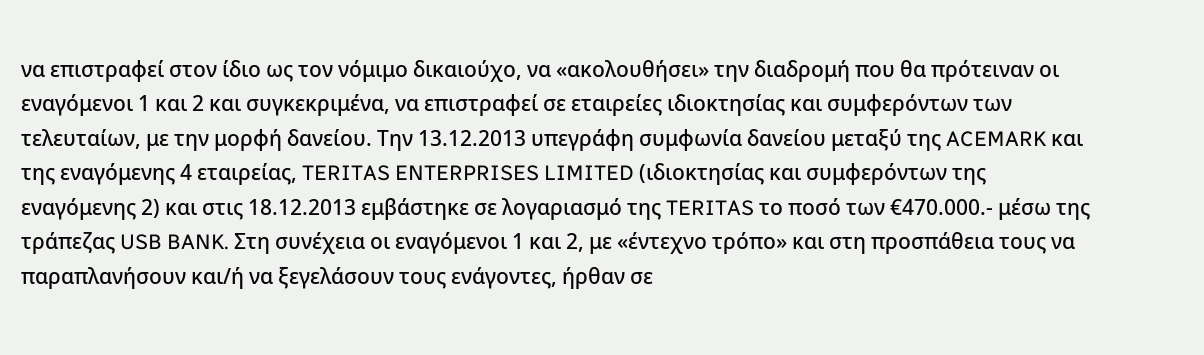να επιστραφεί στον ίδιο ως τον νόμιμο δικαιούχο, να «ακολουθήσει» την διαδρομή που θα πρότειναν οι εναγόμενοι 1 και 2 και συγκεκριμένα, να επιστραφεί σε εταιρείες ιδιοκτησίας και συμφερόντων των τελευταίων, με την μορφή δανείου. Την 13.12.2013 υπεγράφη συμφωνία δανείου μεταξύ της ACEMARK και της εναγόμενης 4 εταιρείας, TERITAS ENTERPRISES LIMITED (ιδιοκτησίας και συμφερόντων της εναγόμενης 2) και στις 18.12.2013 εμβάστηκε σε λογαριασμό της TERITAS το ποσό των €470.000.- μέσω της τράπεζας USB BANK. Στη συνέχεια οι εναγόμενοι 1 και 2, με «έντεχνο τρόπο» και στη προσπάθεια τους να παραπλανήσουν και/ή να ξεγελάσουν τους ενάγοντες, ήρθαν σε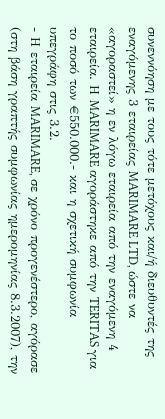συνεννόηση με τους τότε μετόχους και/ή διευθυντές της εναγόμενης 3 εταιρείας MARIMARE LTD, ώστε να «αγοραστεί» η εν λόγω εταιρεία από την εναγόμενη 4 εταιρεία. Η MARIMARE αγοράστηκε από την TERITAS για το ποσό των €550.000.- και η σχετική συμφωνία υπεγράφη στις 3.2.
- Η εταιρεία MARIMARE, σε χρόνο προγενέστερο, αγόρασε (στη βάση γραπτής συμφωνίας ημερομηνίας 8.3.2007), την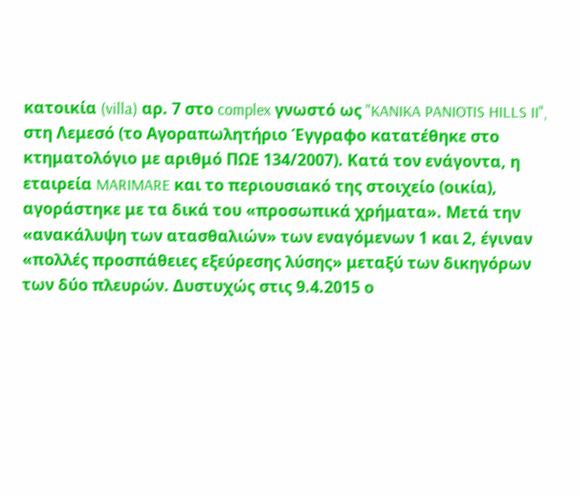κατοικία (villa) αρ. 7 στο complex γνωστό ως "KANIKA PANIOTIS HILLS II", στη Λεμεσό (το Αγοραπωλητήριο Έγγραφο κατατέθηκε στο κτηματολόγιο με αριθμό ΠΩΕ 134/2007). Κατά τον ενάγοντα, η εταιρεία MARIMARE και το περιουσιακό της στοιχείο (οικία), αγοράστηκε με τα δικά του «προσωπικά χρήματα». Μετά την «ανακάλυψη των ατασθαλιών» των εναγόμενων 1 και 2, έγιναν «πολλές προσπάθειες εξεύρεσης λύσης» μεταξύ των δικηγόρων των δύο πλευρών. Δυστυχώς στις 9.4.2015 ο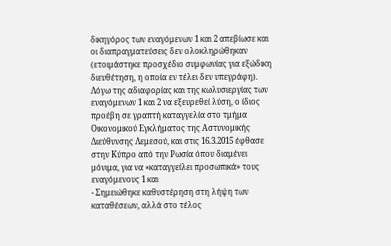δικηγόρος των εναγόμενων 1 και 2 απεβίωσε και οι διαπραγματεύσεις δεν ολοκληρώθηκαν (ετοιμάστηκε προσχέδιο συμφωνίας για εξώδικη διευθέτηση, η οποία εν τέλει δεν υπεγράφη). Λόγω της αδιαφορίας και της κωλυσιεργίας των εναγόμενων 1 και 2 να εξευρεθεί λύση, ο ίδιος προέβη σε γραπτή καταγγελία στο τμήμα Οικονομικού Εγκλήματος της Αστυνομικής Διεύθυνσης Λεμεσού, και στις 16.3.2015 έφθασε στην Κύπρο από την Ρωσία όπου διαμένει μόνιμα, για να «καταγγείλει προσωπικά» τους εναγόμενους 1 και
- Σημειώθηκε καθυστέρηση στη λήψη των καταθέσεων, αλλά στο τέλος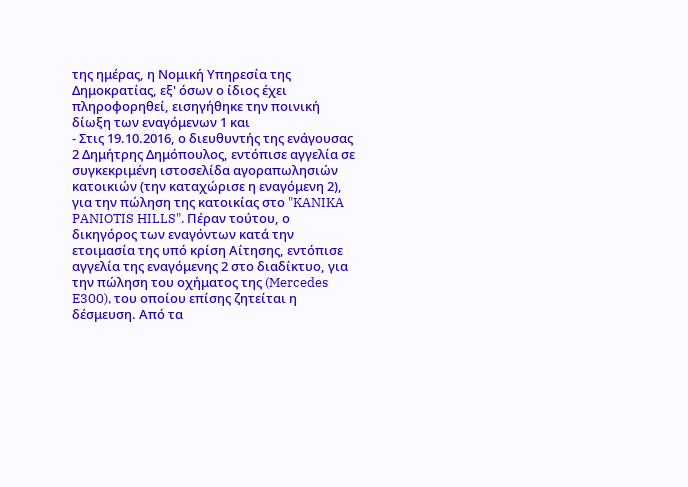της ημέρας, η Νομική Υπηρεσία της Δημοκρατίας, εξ' όσων ο ίδιος έχει πληροφορηθεί, εισηγήθηκε την ποινική δίωξη των εναγόμενων 1 και
- Στις 19.10.2016, ο διευθυντής της ενάγουσας 2 Δημήτρης Δημόπουλος, εντόπισε αγγελία σε συγκεκριμένη ιστοσελίδα αγοραπωλησιών κατοικιών (την καταχώρισε η εναγόμενη 2), για την πώληση της κατοικίας στο "KANIKA PANIOTIS HILLS". Πέραν τούτου, ο δικηγόρος των εναγόντων κατά την ετοιμασία της υπό κρίση Αίτησης, εντόπισε αγγελία της εναγόμενης 2 στο διαδίκτυο, για την πώληση του οχήματος της (Mercedes E300), του οποίου επίσης ζητείται η δέσμευση. Από τα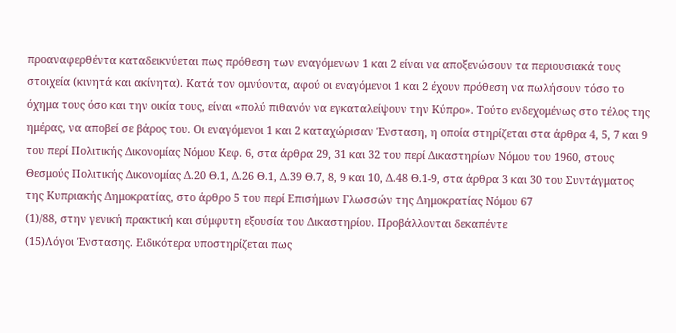προαναφερθέντα καταδεικνύεται πως πρόθεση των εναγόμενων 1 και 2 είναι να αποξενώσουν τα περιουσιακά τους στοιχεία (κινητά και ακίνητα). Κατά τον ομνύοντα, αφού οι εναγόμενοι 1 και 2 έχουν πρόθεση να πωλήσουν τόσο το όχημα τους όσο και την οικία τους, είναι «πολύ πιθανόν να εγκαταλείψουν την Κύπρο». Τούτο ενδεχομένως στο τέλος της ημέρας, να αποβεί σε βάρος του. Οι εναγόμενοι 1 και 2 καταχώρισαν Ένσταση, η οποία στηρίζεται στα άρθρα 4, 5, 7 και 9 του περί Πολιτικής Δικονομίας Νόμου Κεφ. 6, στα άρθρα 29, 31 και 32 του περί Δικαστηρίων Νόμου του 1960, στους Θεσμούς Πολιτικής Δικονομίας Δ.20 Θ.1, Δ.26 Θ.1, Δ.39 Θ.7, 8, 9 και 10, Δ.48 Θ.1-9, στα άρθρα 3 και 30 του Συντάγματος της Κυπριακής Δημοκρατίας, στο άρθρο 5 του περί Επισήμων Γλωσσών της Δημοκρατίας Νόμου 67
(1)/88, στην γενική πρακτική και σύμφυτη εξουσία του Δικαστηρίου. Προβάλλονται δεκαπέντε
(15)Λόγοι Ένστασης. Ειδικότερα υποστηρίζεται πως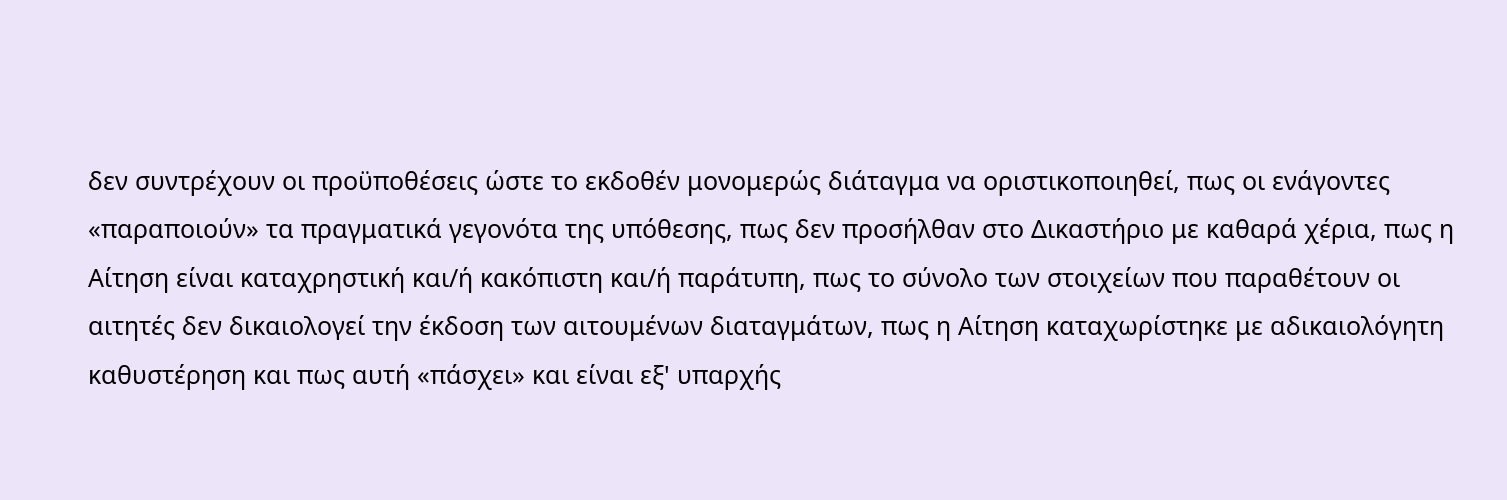δεν συντρέχουν οι προϋποθέσεις ώστε το εκδοθέν μονομερώς διάταγμα να οριστικοποιηθεί, πως οι ενάγοντες «παραποιούν» τα πραγματικά γεγονότα της υπόθεσης, πως δεν προσήλθαν στο Δικαστήριο με καθαρά χέρια, πως η Αίτηση είναι καταχρηστική και/ή κακόπιστη και/ή παράτυπη, πως το σύνολο των στοιχείων που παραθέτουν οι αιτητές δεν δικαιολογεί την έκδοση των αιτουμένων διαταγμάτων, πως η Αίτηση καταχωρίστηκε με αδικαιολόγητη καθυστέρηση και πως αυτή «πάσχει» και είναι εξ' υπαρχής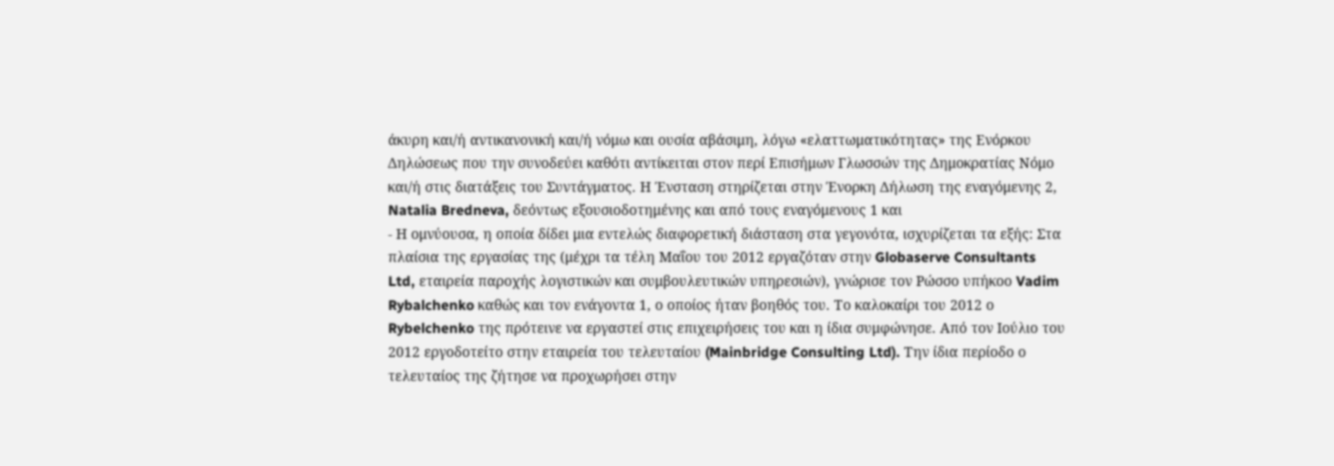άκυρη και/ή αντικανονική και/ή νόμω και ουσία αβάσιμη, λόγω «ελαττωματικότητας» της Ενόρκου Δηλώσεως που την συνοδεύει καθότι αντίκειται στον περί Επισήμων Γλωσσών της Δημοκρατίας Νόμο και/ή στις διατάξεις του Συντάγματος. Η Ένσταση στηρίζεται στην Ένορκη Δήλωση της εναγόμενης 2, Natalia Bredneva, δεόντως εξουσιοδοτημένης και από τους εναγόμενους 1 και
- Η ομνύουσα, η οποία δίδει μια εντελώς διαφορετική διάσταση στα γεγονότα, ισχυρίζεται τα εξής: Στα πλαίσια της εργασίας της (μέχρι τα τέλη Μαΐου του 2012 εργαζόταν στην Globaserve Consultants Ltd, εταιρεία παροχής λογιστικών και συμβουλευτικών υπηρεσιών), γνώρισε τον Ρώσσο υπήκοο Vadim Rybalchenko καθώς και τον ενάγοντα 1, ο οποίος ήταν βοηθός του. Το καλοκαίρι του 2012 ο Rybelchenko της πρότεινε να εργαστεί στις επιχειρήσεις του και η ίδια συμφώνησε. Από τον Ιούλιο του 2012 εργοδοτείτο στην εταιρεία του τελευταίου (Mainbridge Consulting Ltd). Την ίδια περίοδο ο τελευταίος της ζήτησε να προχωρήσει στην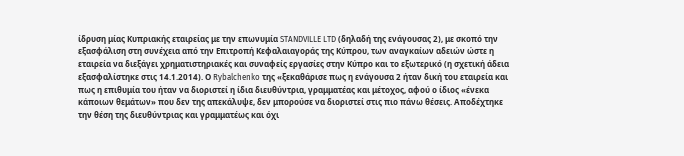ίδρυση μίας Κυπριακής εταιρείας με την επωνυμία STANDVILLE LTD (δηλαδή της ενάγουσας 2), με σκοπό την εξασφάλιση στη συνέχεια από την Επιτροπή Κεφαλαιαγοράς της Κύπρου, των αναγκαίων αδειών ώστε η εταιρεία να διεξάγει χρηματιστηριακές και συναφείς εργασίες στην Κύπρο και το εξωτερικό (η σχετική άδεια εξασφαλίστηκε στις 14.1.2014). Ο Rybalchenko της «ξεκαθάρισε πως η ενάγουσα 2 ήταν δική του εταιρεία και πως η επιθυμία του ήταν να διοριστεί η ίδια διευθύντρια, γραμματέας και μέτοχος, αφού ο ίδιος «ένεκα κάποιων θεμάτων» που δεν της απεκάλυψε, δεν μπορούσε να διοριστεί στις πιο πάνω θέσεις. Αποδέχτηκε την θέση της διευθύντριας και γραμματέως και όχι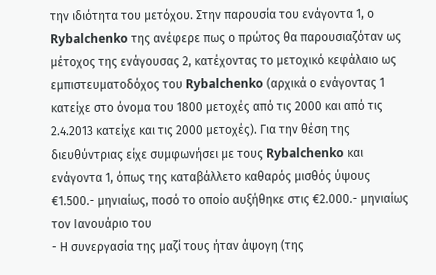την ιδιότητα του μετόχου. Στην παρουσία του ενάγοντα 1, ο Rybalchenko της ανέφερε πως ο πρώτος θα παρουσιαζόταν ως μέτοχος της ενάγουσας 2, κατέχοντας το μετοχικό κεφάλαιο ως εμπιστευματοδόχος του Rybalchenko (αρχικά ο ενάγοντας 1 κατείχε στο όνομα του 1800 μετοχές από τις 2000 και από τις 2.4.2013 κατείχε και τις 2000 μετοχές). Για την θέση της διευθύντριας είχε συμφωνήσει με τους Rybalchenko και ενάγοντα 1, όπως της καταβάλλετο καθαρός μισθός ύψους €1.500.- μηνιαίως, ποσό το οποίο αυξήθηκε στις €2.000.- μηνιαίως τον Ιανουάριο του
- Η συνεργασία της μαζί τους ήταν άψογη (της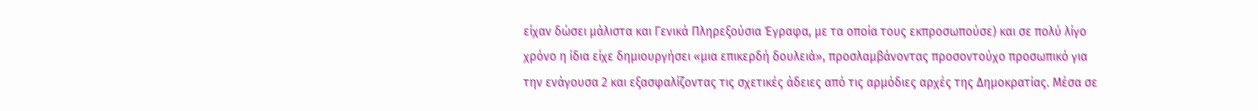είχαν δώσει μάλιστα και Γενικά Πληρεξούσια Έγραφα, με τα οποία τους εκπροσωπούσε) και σε πολύ λίγο χρόνο η ίδια είχε δημιουργήσει «μια επικερδή δουλειά», προσλαμβάνοντας προσοντούχο προσωπικό για την ενάγουσα 2 και εξασφαλίζοντας τις σχετικές άδειες από τις αρμόδιες αρχές της Δημοκρατίας. Μέσα σε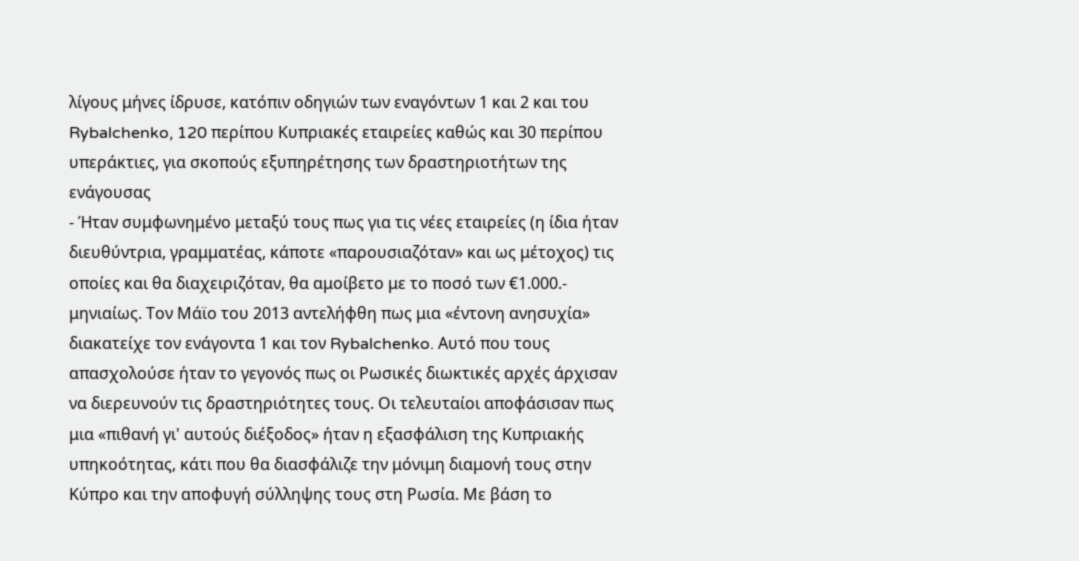λίγους μήνες ίδρυσε, κατόπιν οδηγιών των εναγόντων 1 και 2 και του Rybalchenko, 120 περίπου Κυπριακές εταιρείες καθώς και 30 περίπου υπεράκτιες, για σκοπούς εξυπηρέτησης των δραστηριοτήτων της ενάγουσας
- Ήταν συμφωνημένο μεταξύ τους πως για τις νέες εταιρείες (η ίδια ήταν διευθύντρια, γραμματέας, κάποτε «παρουσιαζόταν» και ως μέτοχος) τις οποίες και θα διαχειριζόταν, θα αμοίβετο με το ποσό των €1.000.- μηνιαίως. Τον Μάϊο του 2013 αντελήφθη πως μια «έντονη ανησυχία» διακατείχε τον ενάγοντα 1 και τον Rybalchenko. Αυτό που τους απασχολούσε ήταν το γεγονός πως οι Ρωσικές διωκτικές αρχές άρχισαν να διερευνούν τις δραστηριότητες τους. Οι τελευταίοι αποφάσισαν πως μια «πιθανή γι' αυτούς διέξοδος» ήταν η εξασφάλιση της Κυπριακής υπηκοότητας, κάτι που θα διασφάλιζε την μόνιμη διαμονή τους στην Κύπρο και την αποφυγή σύλληψης τους στη Ρωσία. Με βάση το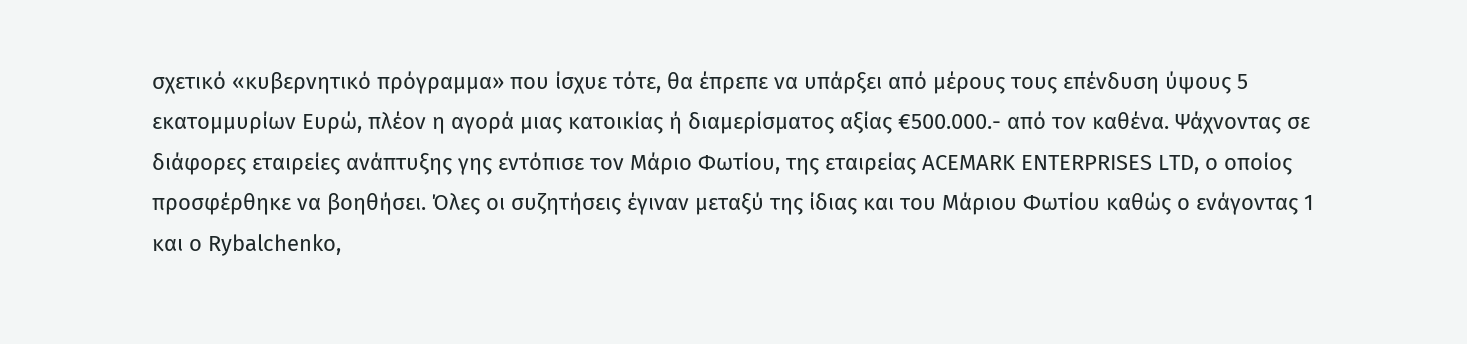σχετικό «κυβερνητικό πρόγραμμα» που ίσχυε τότε, θα έπρεπε να υπάρξει από μέρους τους επένδυση ύψους 5 εκατομμυρίων Ευρώ, πλέον η αγορά μιας κατοικίας ή διαμερίσματος αξίας €500.000.- από τον καθένα. Ψάχνοντας σε διάφορες εταιρείες ανάπτυξης γης εντόπισε τον Μάριο Φωτίου, της εταιρείας ACEMARK ENTERPRISES LTD, ο οποίος προσφέρθηκε να βοηθήσει. Όλες οι συζητήσεις έγιναν μεταξύ της ίδιας και του Μάριου Φωτίου καθώς ο ενάγοντας 1 και ο Rybalchenko,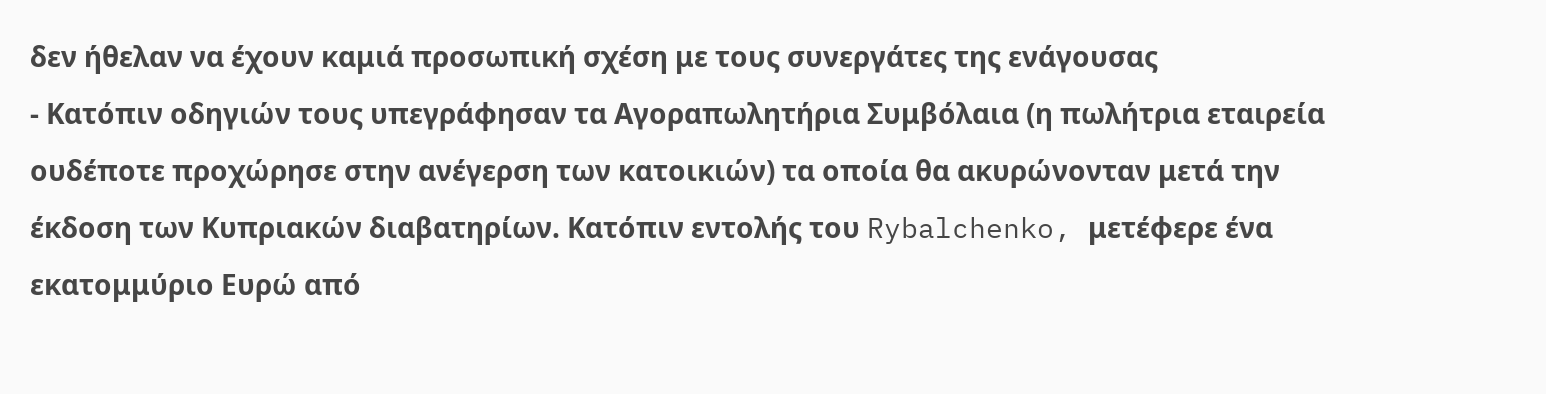δεν ήθελαν να έχουν καμιά προσωπική σχέση με τους συνεργάτες της ενάγουσας
- Κατόπιν οδηγιών τους υπεγράφησαν τα Αγοραπωλητήρια Συμβόλαια (η πωλήτρια εταιρεία ουδέποτε προχώρησε στην ανέγερση των κατοικιών) τα οποία θα ακυρώνονταν μετά την έκδοση των Κυπριακών διαβατηρίων. Κατόπιν εντολής του Rybalchenko, μετέφερε ένα εκατομμύριο Ευρώ από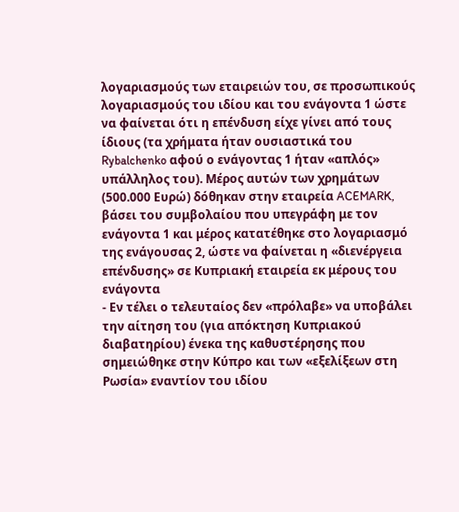λογαριασμούς των εταιρειών του, σε προσωπικούς λογαριασμούς του ιδίου και του ενάγοντα 1 ώστε να φαίνεται ότι η επένδυση είχε γίνει από τους ίδιους (τα χρήματα ήταν ουσιαστικά του Rybalchenko αφού ο ενάγοντας 1 ήταν «απλός» υπάλληλος του). Μέρος αυτών των χρημάτων (500.000 Ευρώ) δόθηκαν στην εταιρεία ACEMARK, βάσει του συμβολαίου που υπεγράφη με τον ενάγοντα 1 και μέρος κατατέθηκε στο λογαριασμό της ενάγουσας 2, ώστε να φαίνεται η «διενέργεια επένδυσης» σε Κυπριακή εταιρεία εκ μέρους του ενάγοντα
- Εν τέλει ο τελευταίος δεν «πρόλαβε» να υποβάλει την αίτηση του (για απόκτηση Κυπριακού διαβατηρίου) ένεκα της καθυστέρησης που σημειώθηκε στην Κύπρο και των «εξελίξεων στη Ρωσία» εναντίον του ιδίου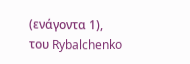(ενάγοντα 1), του Rybalchenko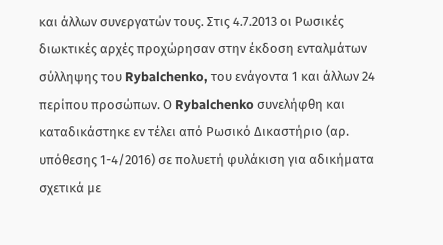και άλλων συνεργατών τους. Στις 4.7.2013 οι Ρωσικές διωκτικές αρχές προχώρησαν στην έκδοση ενταλμάτων σύλληψης του Rybalchenko, του ενάγοντα 1 και άλλων 24 περίπου προσώπων. Ο Rybalchenko συνελήφθη και καταδικάστηκε εν τέλει από Ρωσικό Δικαστήριο (αρ. υπόθεσης 1-4/2016) σε πολυετή φυλάκιση για αδικήματα σχετικά με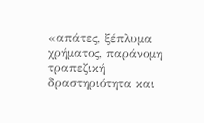«απάτες, ξέπλυμα χρήματος, παράνομη τραπεζική δραστηριότητα και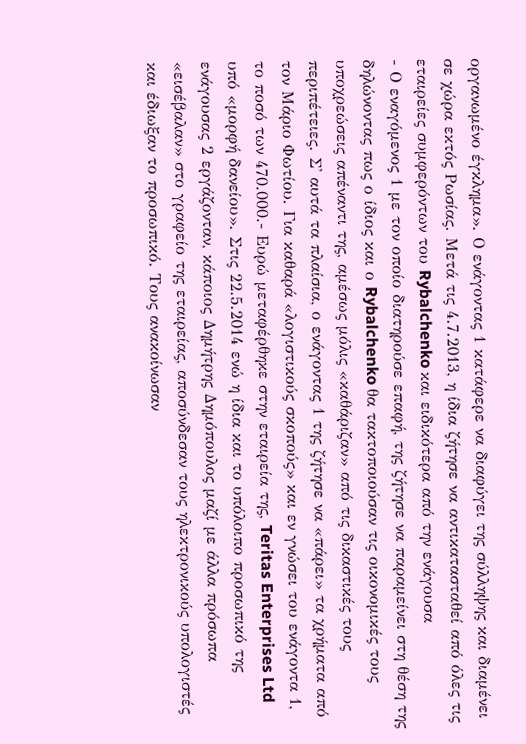οργανωμένο έγκλημα». Ο ενάγοντας 1 κατάφερε να διαφύγει της σύλληψης και διαμένει σε χώρα εκτός Ρωσίας. Μετά τις 4.7.2013, η ίδια ζήτησε να αντικατασταθεί από όλες τις εταιρείες συμφερόντων του Rybalchenko και ειδικότερα από την ενάγουσα
- Ο εναγόμενος 1 με τον οποίο διατηρούσε επαφή, της ζήτησε να παραμείνει στη θέση της δηλώνοντας πως ο ίδιος και ο Rybalchenko θα τακτοποιούσαν τις οικονομικές τους υποχρεώσεις απέναντι της, αμέσως μόλις «καθάριζαν» από τις δικαστικές τους περιπέτειες. Σ' αυτά τα πλαίσια, ο ενάγοντας 1 της ζήτησε να «πάρει» τα χρήματα από τον Μάριο Φωτίου. Για καθαρά «λογιστικούς σκοπούς» και εν γνώσει του ενάγοντα 1, το ποσό των 470.000.- Ευρώ μεταφέρθηκε στην εταιρεία της, Teritas Enterprises Ltd υπό «μορφή δανείου». Στις 22.5.2014 ενώ η ίδια και το υπόλοιπο προσωπικό της ενάγουσας 2 εργάζονταν, κάποιος Δημήτρης Δημόπουλος μαζί με άλλα πρόσωπα «εισέβαλαν» στο γραφείο της εταιρείας, αποσύνδεσαν τους ηλεκτρονικούς υπολογιστές και έδιωξαν το προσωπικό. Τους ανακοίνωσαν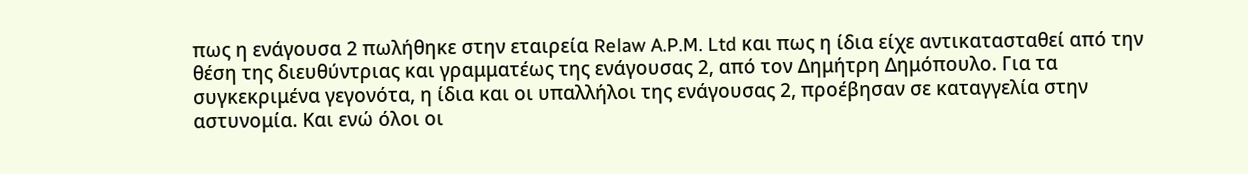πως η ενάγουσα 2 πωλήθηκε στην εταιρεία Relaw A.P.M. Ltd και πως η ίδια είχε αντικατασταθεί από την θέση της διευθύντριας και γραμματέως της ενάγουσας 2, από τον Δημήτρη Δημόπουλο. Για τα συγκεκριμένα γεγονότα, η ίδια και οι υπαλλήλοι της ενάγουσας 2, προέβησαν σε καταγγελία στην αστυνομία. Και ενώ όλοι οι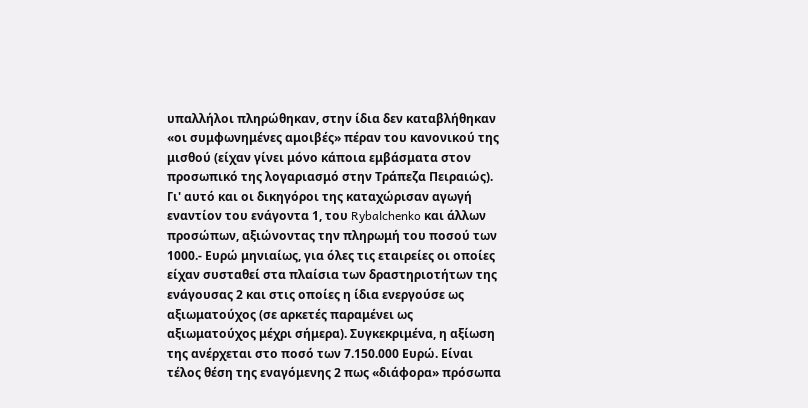υπαλλήλοι πληρώθηκαν, στην ίδια δεν καταβλήθηκαν «οι συμφωνημένες αμοιβές» πέραν του κανονικού της μισθού (είχαν γίνει μόνο κάποια εμβάσματα στον προσωπικό της λογαριασμό στην Τράπεζα Πειραιώς). Γι' αυτό και οι δικηγόροι της καταχώρισαν αγωγή εναντίον του ενάγοντα 1, του Rybalchenko και άλλων προσώπων, αξιώνοντας την πληρωμή του ποσού των 1000.- Ευρώ μηνιαίως, για όλες τις εταιρείες οι οποίες είχαν συσταθεί στα πλαίσια των δραστηριοτήτων της ενάγουσας 2 και στις οποίες η ίδια ενεργούσε ως αξιωματούχος (σε αρκετές παραμένει ως αξιωματούχος μέχρι σήμερα). Συγκεκριμένα, η αξίωση της ανέρχεται στο ποσό των 7.150.000 Ευρώ. Είναι τέλος θέση της εναγόμενης 2 πως «διάφορα» πρόσωπα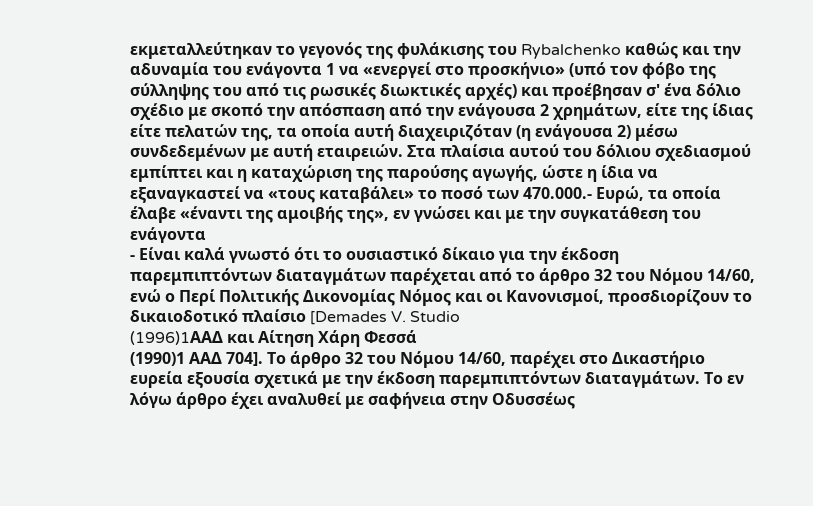εκμεταλλεύτηκαν το γεγονός της φυλάκισης του Rybalchenko καθώς και την αδυναμία του ενάγοντα 1 να «ενεργεί στο προσκήνιο» (υπό τον φόβο της σύλληψης του από τις ρωσικές διωκτικές αρχές) και προέβησαν σ' ένα δόλιο σχέδιο με σκοπό την απόσπαση από την ενάγουσα 2 χρημάτων, είτε της ίδιας είτε πελατών της, τα οποία αυτή διαχειριζόταν (η ενάγουσα 2) μέσω συνδεδεμένων με αυτή εταιρειών. Στα πλαίσια αυτού του δόλιου σχεδιασμού εμπίπτει και η καταχώριση της παρούσης αγωγής, ώστε η ίδια να εξαναγκαστεί να «τους καταβάλει» το ποσό των 470.000.- Ευρώ, τα οποία έλαβε «έναντι της αμοιβής της», εν γνώσει και με την συγκατάθεση του ενάγοντα
- Είναι καλά γνωστό ότι το ουσιαστικό δίκαιο για την έκδοση παρεμπιπτόντων διαταγμάτων παρέχεται από το άρθρο 32 του Νόμου 14/60, ενώ ο Περί Πολιτικής Δικονομίας Νόμος και οι Κανονισμοί, προσδιορίζουν το δικαιοδοτικό πλαίσιο [Demades V. Studio
(1996)1AAΔ και Αίτηση Χάρη Φεσσά
(1990)1 ΑΑΔ 704]. Το άρθρο 32 του Νόμου 14/60, παρέχει στο Δικαστήριο ευρεία εξουσία σχετικά με την έκδοση παρεμπιπτόντων διαταγμάτων. Το εν λόγω άρθρο έχει αναλυθεί με σαφήνεια στην Οδυσσέως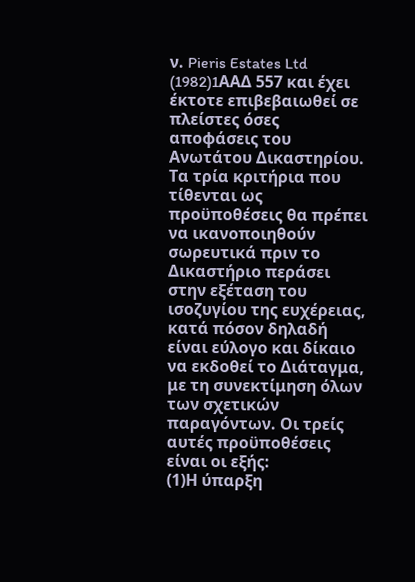ν. Pieris Estates Ltd
(1982)1AAΔ 557 και έχει έκτοτε επιβεβαιωθεί σε πλείστες όσες αποφάσεις του Ανωτάτου Δικαστηρίου. Τα τρία κριτήρια που τίθενται ως προϋποθέσεις θα πρέπει να ικανοποιηθούν σωρευτικά πριν το Δικαστήριο περάσει στην εξέταση του ισοζυγίου της ευχέρειας, κατά πόσον δηλαδή είναι εύλογο και δίκαιο να εκδοθεί το Διάταγμα, με τη συνεκτίμηση όλων των σχετικών παραγόντων. Οι τρείς αυτές προϋποθέσεις είναι οι εξής:
(1)Η ύπαρξη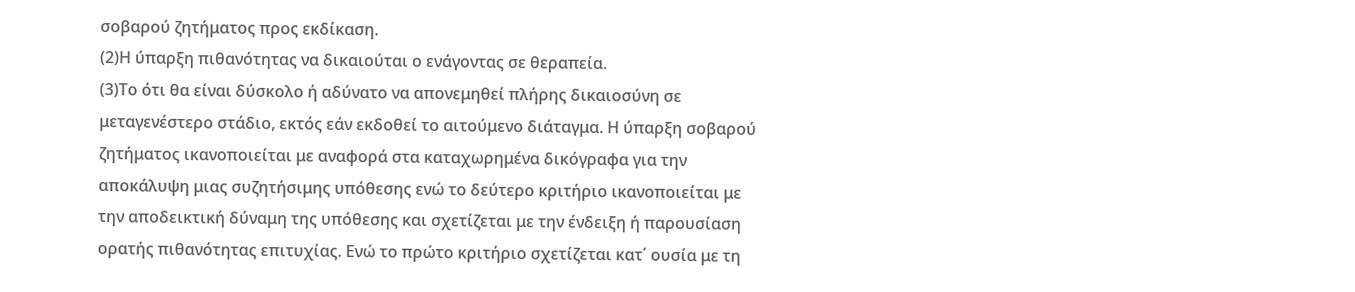σοβαρού ζητήματος προς εκδίκαση.
(2)Η ύπαρξη πιθανότητας να δικαιούται ο ενάγοντας σε θεραπεία.
(3)Το ότι θα είναι δύσκολο ή αδύνατο να απονεμηθεί πλήρης δικαιοσύνη σε μεταγενέστερο στάδιο, εκτός εάν εκδοθεί το αιτούμενο διάταγμα. Η ύπαρξη σοβαρού ζητήματος ικανοποιείται με αναφορά στα καταχωρημένα δικόγραφα για την αποκάλυψη μιας συζητήσιμης υπόθεσης ενώ το δεύτερο κριτήριο ικανοποιείται με την αποδεικτική δύναμη της υπόθεσης και σχετίζεται με την ένδειξη ή παρουσίαση ορατής πιθανότητας επιτυχίας. Ενώ το πρώτο κριτήριο σχετίζεται κατ΄ ουσία με τη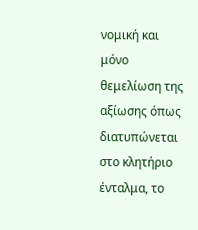νομική και μόνο θεμελίωση της αξίωσης όπως διατυπώνεται στο κλητήριο ένταλμα, το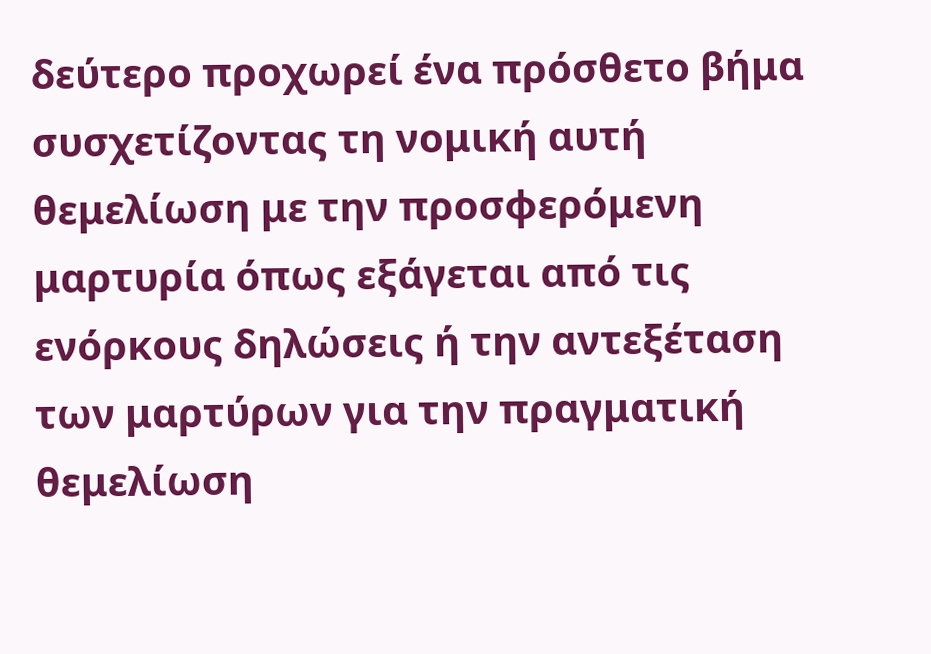δεύτερο προχωρεί ένα πρόσθετο βήμα συσχετίζοντας τη νομική αυτή θεμελίωση με την προσφερόμενη μαρτυρία όπως εξάγεται από τις ενόρκους δηλώσεις ή την αντεξέταση των μαρτύρων για την πραγματική θεμελίωση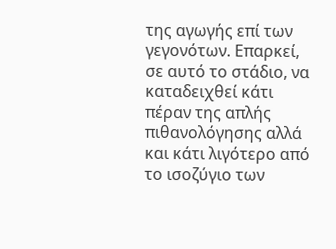της αγωγής επί των γεγονότων. Επαρκεί, σε αυτό το στάδιο, να καταδειχθεί κάτι πέραν της απλής πιθανολόγησης αλλά και κάτι λιγότερο από το ισοζύγιο των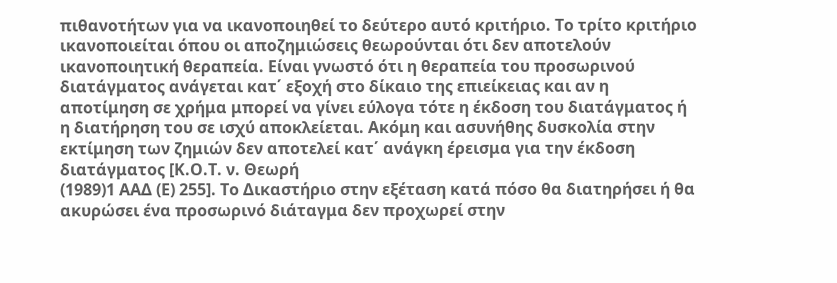πιθανοτήτων για να ικανοποιηθεί το δεύτερο αυτό κριτήριο. Το τρίτο κριτήριο ικανοποιείται όπου οι αποζημιώσεις θεωρούνται ότι δεν αποτελούν ικανοποιητική θεραπεία. Είναι γνωστό ότι η θεραπεία του προσωρινού διατάγματος ανάγεται κατ΄ εξοχή στο δίκαιο της επιείκειας και αν η αποτίμηση σε χρήμα μπορεί να γίνει εύλογα τότε η έκδοση του διατάγματος ή η διατήρηση του σε ισχύ αποκλείεται. Ακόμη και ασυνήθης δυσκολία στην εκτίμηση των ζημιών δεν αποτελεί κατ΄ ανάγκη έρεισμα για την έκδοση διατάγματος [Κ.Ο.Τ. ν. Θεωρή
(1989)1 ΑΑΔ (Ε) 255]. Το Δικαστήριο στην εξέταση κατά πόσο θα διατηρήσει ή θα ακυρώσει ένα προσωρινό διάταγμα δεν προχωρεί στην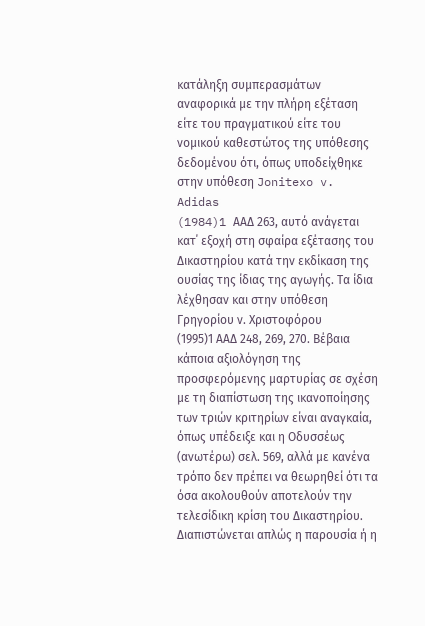κατάληξη συμπερασμάτων αναφορικά με την πλήρη εξέταση είτε του πραγματικού είτε του νομικού καθεστώτος της υπόθεσης δεδομένου ότι, όπως υποδείχθηκε στην υπόθεση Jonitexo v. Adidas
(1984)1 AAΔ 263, αυτό ανάγεται κατ΄ εξοχή στη σφαίρα εξέτασης του Δικαστηρίου κατά την εκδίκαση της ουσίας της ίδιας της αγωγής. Τα ίδια λέχθησαν και στην υπόθεση Γρηγορίου ν. Χριστοφόρου
(1995)1 ΑΑΔ 248, 269, 270. Βέβαια κάποια αξιολόγηση της προσφερόμενης μαρτυρίας σε σχέση με τη διαπίστωση της ικανοποίησης των τριών κριτηρίων είναι αναγκαία, όπως υπέδειξε και η Οδυσσέως (ανωτέρω) σελ. 569, αλλά με κανένα τρόπο δεν πρέπει να θεωρηθεί ότι τα όσα ακολουθούν αποτελούν την τελεσίδικη κρίση του Δικαστηρίου. Διαπιστώνεται απλώς η παρουσία ή η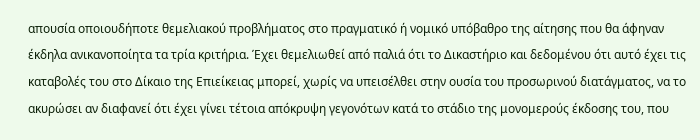απουσία οποιουδήποτε θεμελιακού προβλήματος στο πραγματικό ή νομικό υπόβαθρο της αίτησης που θα άφηναν έκδηλα ανικανοποίητα τα τρία κριτήρια. Έχει θεμελιωθεί από παλιά ότι το Δικαστήριο και δεδομένου ότι αυτό έχει τις καταβολές του στο Δίκαιο της Επιείκειας μπορεί, χωρίς να υπεισέλθει στην ουσία του προσωρινού διατάγματος, να το ακυρώσει αν διαφανεί ότι έχει γίνει τέτοια απόκρυψη γεγονότων κατά το στάδιο της μονομερούς έκδοσης του, που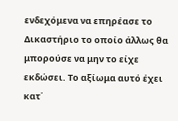ενδεχόμενα να επηρέασε το Δικαστήριο το οποίο άλλως θα μπορούσε να μην το είχε εκδώσει. Το αξίωμα αυτό έχει κατ΄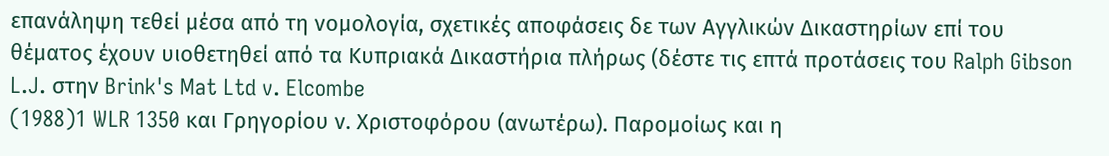επανάληψη τεθεί μέσα από τη νομολογία, σχετικές αποφάσεις δε των Αγγλικών Δικαστηρίων επί του θέματος έχουν υιοθετηθεί από τα Κυπριακά Δικαστήρια πλήρως (δέστε τις επτά προτάσεις του Ralph Gibson L.J. στην Brink's Mat Ltd v. Elcombe
(1988)1 WLR 1350 και Γρηγορίου ν. Χριστοφόρου (ανωτέρω). Παρομοίως και η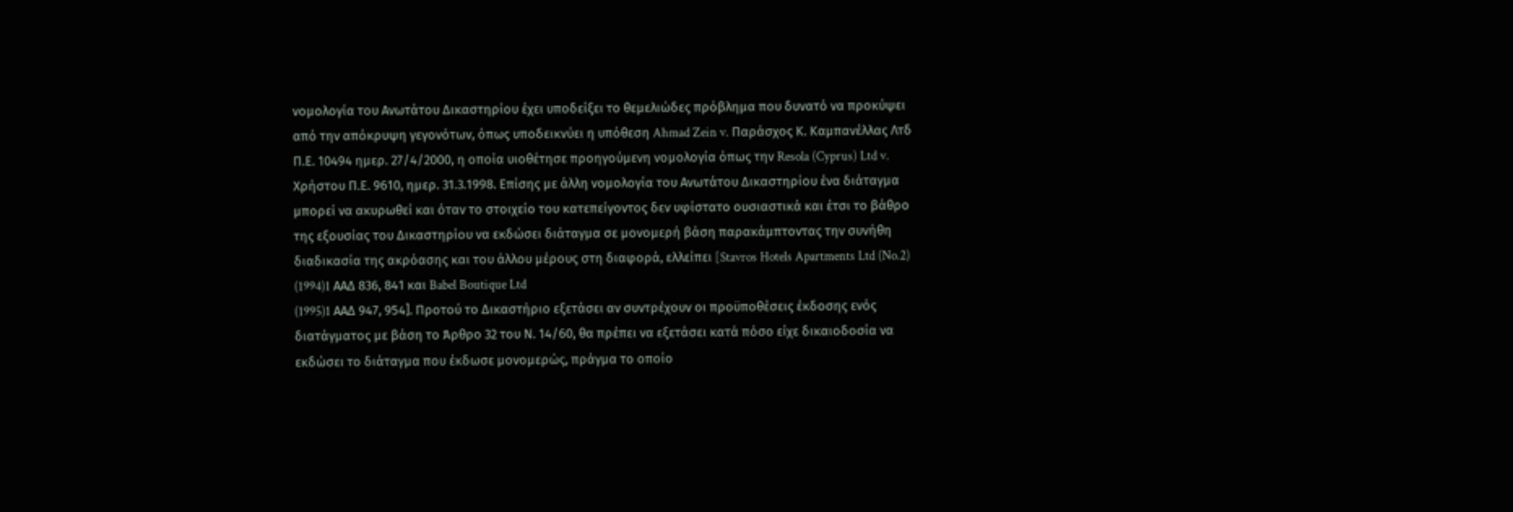νομολογία του Ανωτάτου Δικαστηρίου έχει υποδείξει το θεμελιώδες πρόβλημα που δυνατό να προκύψει από την απόκρυψη γεγονότων, όπως υποδεικνύει η υπόθεση Ahmad Zein v. Παράσχος Κ. Καμπανέλλας Λτδ Π.Ε. 10494 ημερ. 27/4/2000, η οποία υιοθέτησε προηγούμενη νομολογία όπως την Resola (Cyprus) Ltd v. Χρήστου Π.Ε. 9610, ημερ. 31.3.1998. Επίσης με άλλη νομολογία του Ανωτάτου Δικαστηρίου ένα διάταγμα μπορεί να ακυρωθεί και όταν το στοιχείο του κατεπείγοντος δεν υφίστατο ουσιαστικά και έτσι το βάθρο της εξουσίας του Δικαστηρίου να εκδώσει διάταγμα σε μονομερή βάση παρακάμπτοντας την συνήθη διαδικασία της ακρόασης και του άλλου μέρους στη διαφορά, ελλείπει [Stavros Hotels Apartments Ltd (No.2)
(1994)1 AAΔ 836, 841 και Babel Boutique Ltd
(1995)1 AAΔ 947, 954]. Προτού το Δικαστήριο εξετάσει αν συντρέχουν οι προϋποθέσεις έκδοσης ενός διατάγματος με βάση το Άρθρο 32 του Ν. 14/60, θα πρέπει να εξετάσει κατά πόσο είχε δικαιοδοσία να εκδώσει το διάταγμα που έκδωσε μονομερώς, πράγμα το οποίο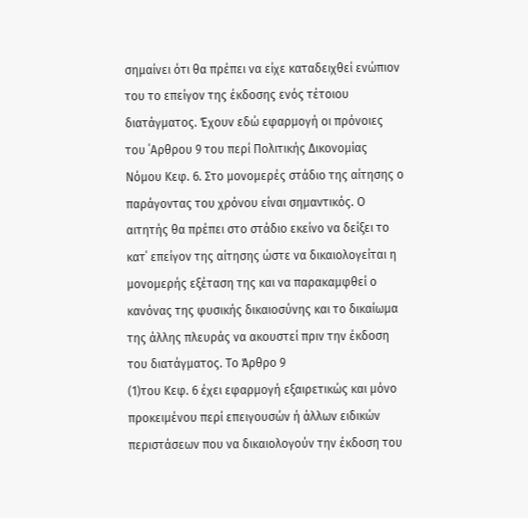σημαίνει ότι θα πρέπει να είχε καταδειχθεί ενώπιον του το επείγον της έκδοσης ενός τέτοιου διατάγματος. Έχουν εδώ εφαρμογή οι πρόνοιες του ΄Αρθρου 9 του περί Πολιτικής Δικονομίας Νόμου Κεφ. 6. Στο μονομερές στάδιο της αίτησης ο παράγοντας του χρόνου είναι σημαντικός. Ο αιτητής θα πρέπει στο στάδιο εκείνο να δείξει το κατ΄ επείγον της αίτησης ώστε να δικαιολογείται η μονομερής εξέταση της και να παρακαμφθεί ο κανόνας της φυσικής δικαιοσύνης και το δικαίωμα της άλλης πλευράς να ακουστεί πριν την έκδοση του διατάγματος. Το Άρθρο 9
(1)του Κεφ. 6 έχει εφαρμογή εξαιρετικώς και μόνο προκειμένου περί επειγουσών ή άλλων ειδικών περιστάσεων που να δικαιολογούν την έκδοση του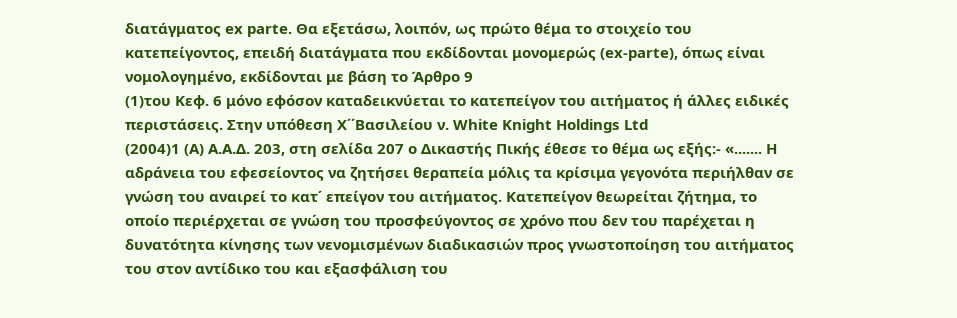διατάγματος ex parte. Θα εξετάσω, λοιπόν, ως πρώτο θέμα το στοιχείο του κατεπείγοντος, επειδή διατάγματα που εκδίδονται μονομερώς (ex-parte), όπως είναι νομολογημένο, εκδίδονται με βάση το Άρθρο 9
(1)του Κεφ. 6 μόνο εφόσον καταδεικνύεται το κατεπείγον του αιτήματος ή άλλες ειδικές περιστάσεις. Στην υπόθεση Χ΄΄Βασιλείου ν. White Knight Holdings Ltd
(2004)1 (A) A.A.Δ. 203, στη σελίδα 207 ο Δικαστής Πικής έθεσε το θέμα ως εξής:- «....... Η αδράνεια του εφεσείοντος να ζητήσει θεραπεία μόλις τα κρίσιμα γεγονότα περιήλθαν σε γνώση του αναιρεί το κατ΄ επείγον του αιτήματος. Κατεπείγον θεωρείται ζήτημα, το οποίο περιέρχεται σε γνώση του προσφεύγοντος σε χρόνο που δεν του παρέχεται η δυνατότητα κίνησης των νενομισμένων διαδικασιών προς γνωστοποίηση του αιτήματος του στον αντίδικο του και εξασφάλιση του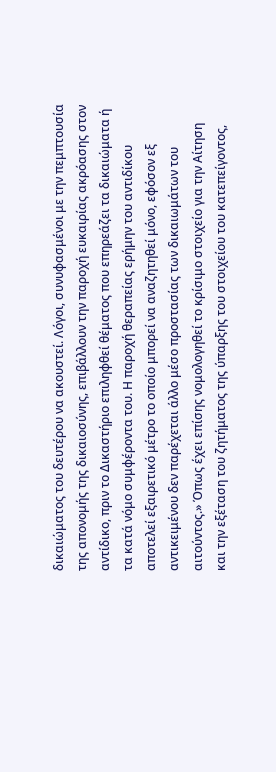δικαιώματος του δευτέρου να ακουστεί. Λόγοι, συνυφασμένοι με την πεμπτουσία της απονομής της δικαιοσύνης, επιβάλλουν την παροχή ευκαιρίας ακρόασης στον αντίδικο, πριν το Δικαστήριο επιληφθεί θέματος που επηρεάζει τα δικαιώματα ή τα κατά νόμο συμφέροντα του. Η παροχή θεραπείας ερήμην του αντιδίκου αποτελεί εξαιρετικό μέτρο το οποίο μπορεί να αναζητηθεί μόνο, εφόσον εξ αντικειμένου δεν παρέχεται άλλο μέσο προστασίας των δικαιωμάτων του αιτούντος.» Όπως έχει επίσης νομολογηθεί το κρίσιμο στοιχείο για την Αίτηση και την εξέταση του ζητήματος της ύπαρξης του στοιχείου του κατεπείγοντος,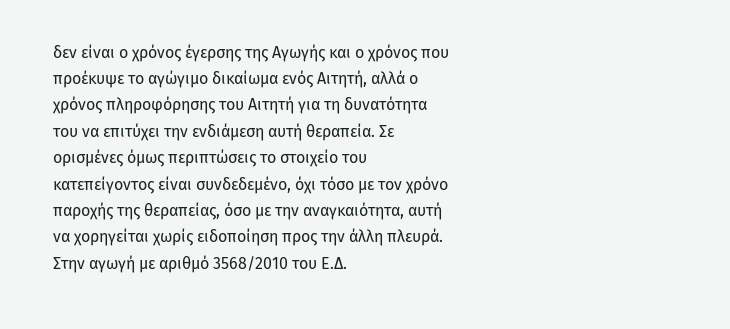δεν είναι ο χρόνος έγερσης της Αγωγής και ο χρόνος που προέκυψε το αγώγιμο δικαίωμα ενός Αιτητή, αλλά ο χρόνος πληροφόρησης του Αιτητή για τη δυνατότητα του να επιτύχει την ενδιάμεση αυτή θεραπεία. Σε ορισμένες όμως περιπτώσεις το στοιχείο του κατεπείγοντος είναι συνδεδεμένο, όχι τόσο με τον χρόνο παροχής της θεραπείας, όσο με την αναγκαιότητα, αυτή να χορηγείται χωρίς ειδοποίηση προς την άλλη πλευρά. Στην αγωγή με αριθμό 3568/2010 του Ε.Δ.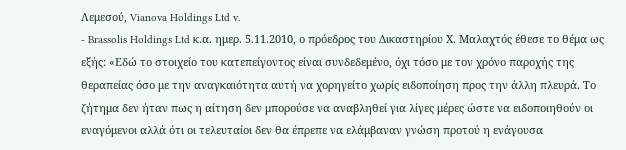Λεμεσού, Vianova Holdings Ltd v.
- Brassolis Holdings Ltd κ.α. ημερ. 5.11.2010, ο πρόεδρος του Δικαστηρίου Χ. Μαλαχτός έθεσε το θέμα ως εξής: «Εδώ το στοιχείο του κατεπείγοντος είναι συνδεδεμένο, όχι τόσο με τον χρόνο παροχής της θεραπείας όσο με την αναγκαιότητα αυτή να χορηγείτο χωρίς ειδοποίηση προς την άλλη πλευρά. Το ζήτημα δεν ήταν πως η αίτηση δεν μπορούσε να αναβληθεί για λίγες μέρες ώστε να ειδοποιηθούν οι εναγόμενοι αλλά ότι οι τελευταίοι δεν θα έπρεπε να ελάμβαναν γνώση προτού η ενάγουσα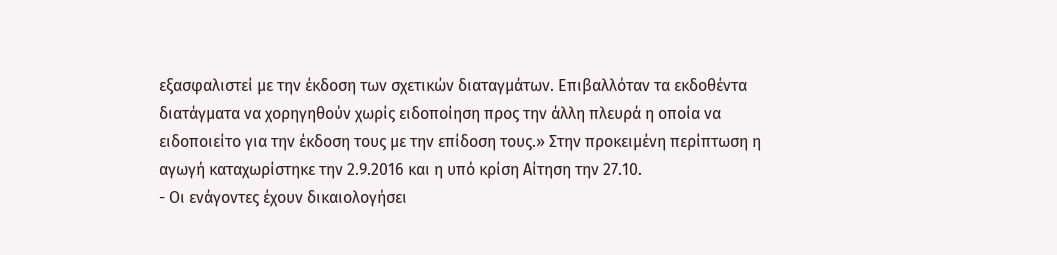εξασφαλιστεί με την έκδοση των σχετικών διαταγμάτων. Επιβαλλόταν τα εκδοθέντα διατάγματα να χορηγηθούν χωρίς ειδοποίηση προς την άλλη πλευρά η οποία να ειδοποιείτο για την έκδοση τους με την επίδοση τους.» Στην προκειμένη περίπτωση η αγωγή καταχωρίστηκε την 2.9.2016 και η υπό κρίση Αίτηση την 27.10.
- Οι ενάγοντες έχουν δικαιολογήσει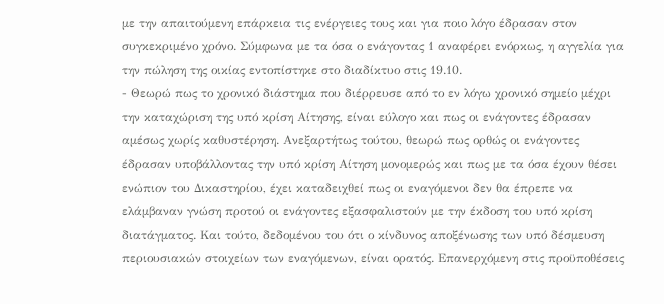με την απαιτούμενη επάρκεια τις ενέργειες τους και για ποιο λόγο έδρασαν στον συγκεκριμένο χρόνο. Σύμφωνα με τα όσα ο ενάγοντας 1 αναφέρει ενόρκως, η αγγελία για την πώληση της οικίας εντοπίστηκε στο διαδίκτυο στις 19.10.
- Θεωρώ πως το χρονικό διάστημα που διέρρευσε από το εν λόγω χρονικό σημείο μέχρι την καταχώριση της υπό κρίση Αίτησης, είναι εύλογο και πως οι ενάγοντες έδρασαν αμέσως χωρίς καθυστέρηση. Ανεξαρτήτως τούτου, θεωρώ πως ορθώς οι ενάγοντες έδρασαν υποβάλλοντας την υπό κρίση Αίτηση μονομερώς και πως με τα όσα έχουν θέσει ενώπιον του Δικαστηρίου, έχει καταδειχθεί πως οι εναγόμενοι δεν θα έπρεπε να ελάμβαναν γνώση προτού οι ενάγοντες εξασφαλιστούν με την έκδοση του υπό κρίση διατάγματος. Και τούτο, δεδομένου του ότι ο κίνδυνος αποξένωσης των υπό δέσμευση περιουσιακών στοιχείων των εναγόμενων, είναι ορατός. Επανερχόμενη στις προϋποθέσεις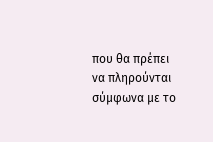που θα πρέπει να πληρούνται σύμφωνα με το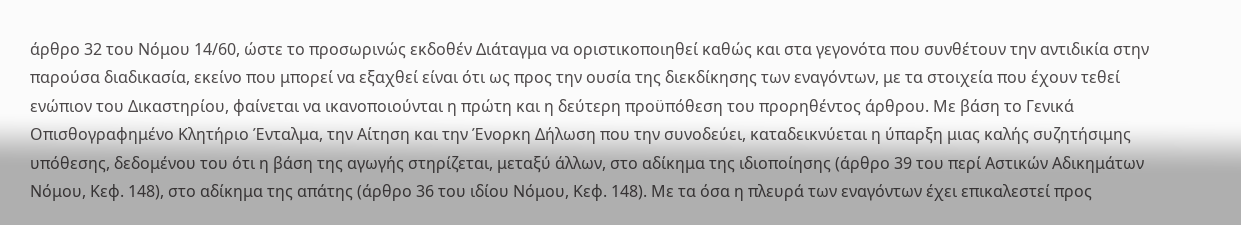άρθρο 32 του Νόμου 14/60, ώστε το προσωρινώς εκδοθέν Διάταγμα να οριστικοποιηθεί καθώς και στα γεγονότα που συνθέτουν την αντιδικία στην παρούσα διαδικασία, εκείνο που μπορεί να εξαχθεί είναι ότι ως προς την ουσία της διεκδίκησης των εναγόντων, με τα στοιχεία που έχουν τεθεί ενώπιον του Δικαστηρίου, φαίνεται να ικανοποιούνται η πρώτη και η δεύτερη προϋπόθεση του προρηθέντος άρθρου. Με βάση το Γενικά Οπισθογραφημένο Κλητήριο Ένταλμα, την Αίτηση και την Ένορκη Δήλωση που την συνοδεύει, καταδεικνύεται η ύπαρξη μιας καλής συζητήσιμης υπόθεσης, δεδομένου του ότι η βάση της αγωγής στηρίζεται, μεταξύ άλλων, στο αδίκημα της ιδιοποίησης (άρθρο 39 του περί Αστικών Αδικημάτων Νόμου, Κεφ. 148), στο αδίκημα της απάτης (άρθρο 36 του ιδίου Νόμου, Κεφ. 148). Με τα όσα η πλευρά των εναγόντων έχει επικαλεστεί προς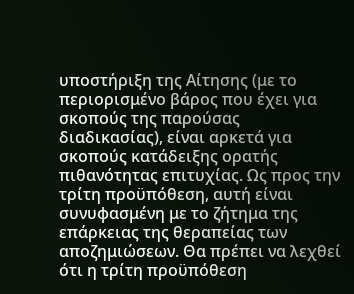υποστήριξη της Αίτησης (με το περιορισμένο βάρος που έχει για σκοπούς της παρούσας διαδικασίας), είναι αρκετά για σκοπούς κατάδειξης ορατής πιθανότητας επιτυχίας. Ως προς την τρίτη προϋπόθεση, αυτή είναι συνυφασμένη με το ζήτημα της επάρκειας της θεραπείας των αποζημιώσεων. Θα πρέπει να λεχθεί ότι η τρίτη προϋπόθεση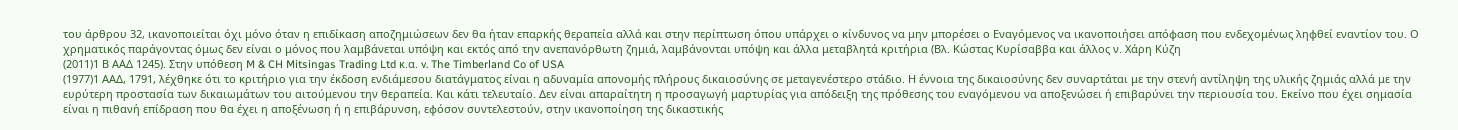του άρθρου 32, ικανοποιείται όχι μόνο όταν η επιδίκαση αποζημιώσεων δεν θα ήταν επαρκής θεραπεία αλλά και στην περίπτωση όπου υπάρχει ο κίνδυνος να μην μπορέσει ο Εναγόμενος να ικανοποιήσει απόφαση που ενδεχομένως ληφθεί εναντίον του. Ο χρηματικός παράγοντας όμως δεν είναι ο μόνος που λαμβάνεται υπόψη και εκτός από την ανεπανόρθωτη ζημιά, λαμβάνονται υπόψη και άλλα μεταβλητά κριτήρια (Βλ. Κώστας Κυρίσαββα και άλλος ν. Χάρη Κύζη
(2011)1 Β ΑΑΔ 1245). Στην υπόθεση M & CH Mitsingas Trading Ltd κ.α. v. The Timberland Co of USA
(1977)1 ΑΑΔ, 1791, λέχθηκε ότι το κριτήριο για την έκδοση ενδιάμεσου διατάγματος είναι η αδυναμία απονομής πλήρους δικαιοσύνης σε μεταγενέστερο στάδιο. Η έννοια της δικαιοσύνης δεν συναρτάται με την στενή αντίληψη της υλικής ζημιάς αλλά με την ευρύτερη προστασία των δικαιωμάτων του αιτούμενου την θεραπεία. Και κάτι τελευταίο. Δεν είναι απαραίτητη η προσαγωγή μαρτυρίας για απόδειξη της πρόθεσης του εναγόμενου να αποξενώσει ή επιβαρύνει την περιουσία του. Εκείνο που έχει σημασία είναι η πιθανή επίδραση που θα έχει η αποξένωση ή η επιβάρυνση, εφόσον συντελεστούν, στην ικανοποίηση της δικαστικής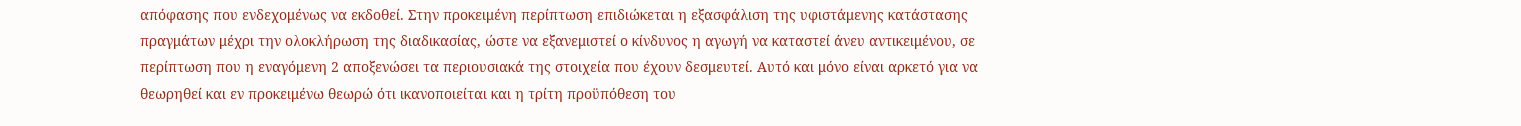απόφασης που ενδεχομένως να εκδοθεί. Στην προκειμένη περίπτωση επιδιώκεται η εξασφάλιση της υφιστάμενης κατάστασης πραγμάτων μέχρι την ολοκλήρωση της διαδικασίας, ώστε να εξανεμιστεί ο κίνδυνος η αγωγή να καταστεί άνευ αντικειμένου, σε περίπτωση που η εναγόμενη 2 αποξενώσει τα περιουσιακά της στοιχεία που έχουν δεσμευτεί. Αυτό και μόνο είναι αρκετό για να θεωρηθεί και εν προκειμένω θεωρώ ότι ικανοποιείται και η τρίτη προϋπόθεση του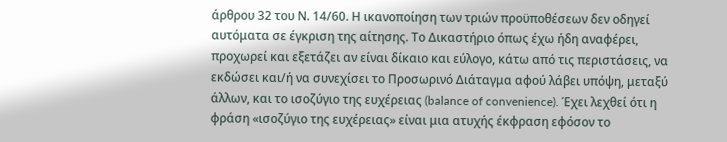άρθρου 32 του Ν. 14/60. Η ικανοποίηση των τριών προϋποθέσεων δεν οδηγεί αυτόματα σε έγκριση της αίτησης. Το Δικαστήριο όπως έχω ήδη αναφέρει, προχωρεί και εξετάζει αν είναι δίκαιο και εύλογο, κάτω από τις περιστάσεις, να εκδώσει και/ή να συνεχίσει το Προσωρινό Διάταγμα αφού λάβει υπόψη, μεταξύ άλλων, και το ισοζύγιο της ευχέρειας (balance of convenience). Έχει λεχθεί ότι η φράση «ισοζύγιο της ευχέρειας» είναι μια ατυχής έκφραση εφόσον το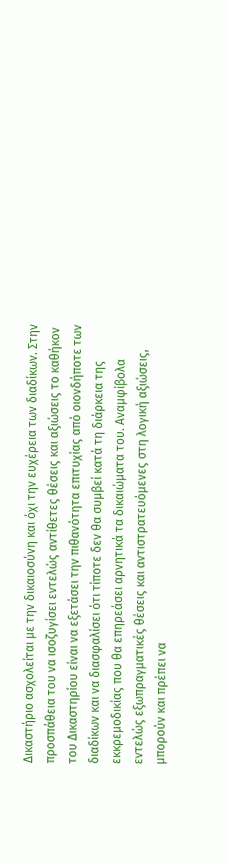Δικαστήριο ασχολείται με την δικαιοσύνη και όχι την ευχέρεια των διαδίκων. Στην προσπάθεια του να ισοζυγίσει εντελώς αντίθετες θέσεις και αξιώσεις το καθήκον του Δικαστηρίου είναι να εξετάσει την πιθανότητα επιτυχίας από οιονδήποτε των διαδίκων και να διασφαλίσει ότι τίποτε δεν θα συμβεί κατά τη διάρκεια της εκκρεμοδικίας που θα επηρεάσει αρνητικά τα δικαιώματα του. Αναμφίβολα εντελώς εξωπραγματικές θέσεις και αντιστρατευόμενες στη λογική αξιώσεις, μπορούν και πρέπει να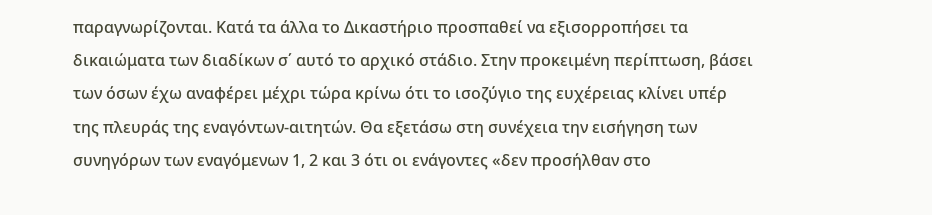παραγνωρίζονται. Κατά τα άλλα το Δικαστήριο προσπαθεί να εξισορροπήσει τα δικαιώματα των διαδίκων σ΄ αυτό το αρχικό στάδιο. Στην προκειμένη περίπτωση, βάσει των όσων έχω αναφέρει μέχρι τώρα κρίνω ότι το ισοζύγιο της ευχέρειας κλίνει υπέρ της πλευράς της εναγόντων-αιτητών. Θα εξετάσω στη συνέχεια την εισήγηση των συνηγόρων των εναγόμενων 1, 2 και 3 ότι οι ενάγοντες «δεν προσήλθαν στο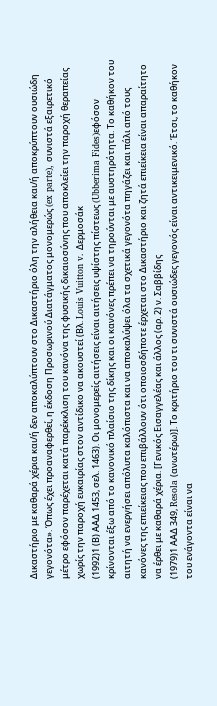Δικαστήριο με καθαρά χέρια και/ή δεν αποκαλύπτουν στο Δικαστήριο όλη την αλήθεια και/ή αποκρύπτουν ουσιώδη γεγονότα». Όπως έχει προαναφερθεί, η έκδοση Προσωρινού Διατάγματος μονομερώς (ex parte), συνιστά εξαιρετικό μέτρο εφόσον παρέχεται κατά παρέκκλιση του κανόνα της φυσικής δικαιοσύνης που αποκλείει την παροχή θεραπείας χωρίς την παροχή ευκαιρίας στον αντίδικο να ακουστεί (Βλ. Louis Vuitton v. Δερμοσάκ
(1992)1 (Β) ΑΑΔ 1453, σελ. 1463). Οι μονομερείς αιτήσεις είναι αιτήσεις υψίστης πίστεως (Ubberima Fides)εφόσον κρίνονται έξω από το κανονικό πλαίσιο της δίκης και οι κανόνες πρέπει να τηρούνται με αυστηρότητα. Το καθήκον του αιτητή να ενεργήσει απόλυτα καλόπιστα και να αποκαλύψει όλα τα σχετικά γεγονότα πηγάζει και πάλι από τους κανόνες της επιείκειας που επιβάλλουν ότι οποιοσδήποτε έρχεται στο Δικαστήριο και ζητά επιείκεια είναι απαραίτητο να έρθει με καθαρά χέρια. [Γενικός Εισαγγελέας και άλλος (αρ. 2) ν. Σαββίδης
(1979)1 ΑΑΔ 349, Resola (ανωτέρω)]. Το κριτήριο του τι συνιστά ουσιώδες γεγονός είναι αντικειμενικό. Έτσι, το καθήκον του ενάγοντα είναι να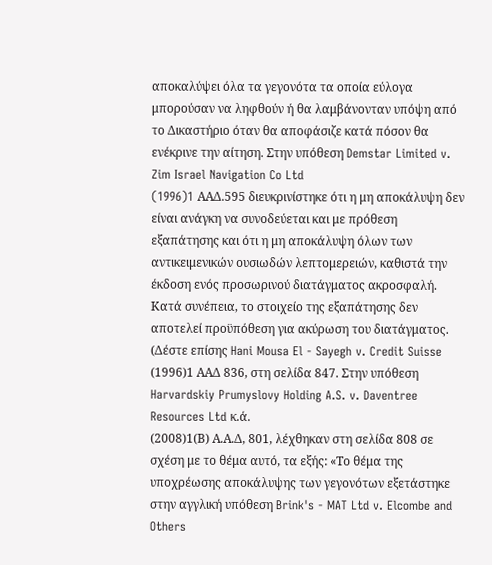αποκαλύψει όλα τα γεγονότα τα οποία εύλογα μπορούσαν να ληφθούν ή θα λαμβάνονταν υπόψη από το Δικαστήριο όταν θα αποφάσιζε κατά πόσον θα ενέκρινε την αίτηση. Στην υπόθεση Demstar Limited v. Zim Israel Navigation Co Ltd
(1996)1 AAΔ.595 διευκρινίστηκε ότι η μη αποκάλυψη δεν είναι ανάγκη να συνοδεύεται και με πρόθεση εξαπάτησης και ότι η μη αποκάλυψη όλων των αντικειμενικών ουσιωδών λεπτομερειών, καθιστά την έκδοση ενός προσωρινού διατάγματος ακροσφαλή. Κατά συνέπεια, το στοιχείο της εξαπάτησης δεν αποτελεί προϋπόθεση για ακύρωση του διατάγματος. (Δέστε επίσης Hani Mousa El - Sayegh v. Credit Suisse
(1996)1 ΑΑΔ 836, στη σελίδα 847. Στην υπόθεση Harvardskiy Prumyslovy Holding A.S. v. Daventree Resources Ltd κ.ά.
(2008)1(Β) Α.Α.Δ, 801, λέχθηκαν στη σελίδα 808 σε σχέση με το θέμα αυτό, τα εξής: «Το θέμα της υποχρέωσης αποκάλυψης των γεγονότων εξετάστηκε στην αγγλική υπόθεση Brink's - MAT Ltd v. Elcombe and Others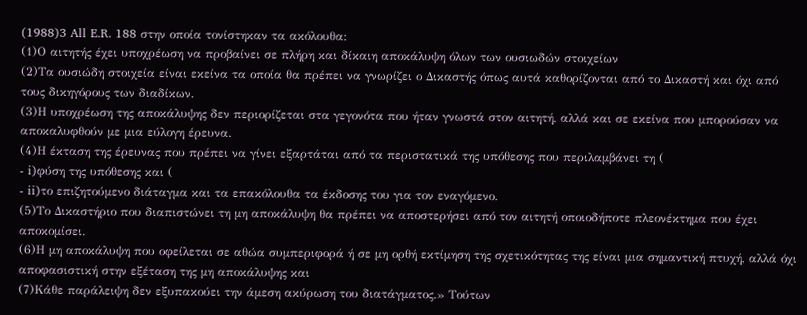(1988)3 All E.R. 188 στην οποία τονίστηκαν τα ακόλουθα:
(1)Ο αιτητής έχει υποχρέωση να προβαίνει σε πλήρη και δίκαιη αποκάλυψη όλων των ουσιωδών στοιχείων
(2)Τα ουσιώδη στοιχεία είναι εκείνα τα οποία θα πρέπει να γνωρίζει ο Δικαστής όπως αυτά καθορίζονται από το Δικαστή και όχι από τους δικηγόρους των διαδίκων.
(3)Η υποχρέωση της αποκάλυψης δεν περιορίζεται στα γεγονότα που ήταν γνωστά στον αιτητή, αλλά και σε εκείνα που μπορούσαν να αποκαλυφθούν με μια εύλογη έρευνα.
(4)Η έκταση της έρευνας που πρέπει να γίνει εξαρτάται από τα περιστατικά της υπόθεσης που περιλαμβάνει τη (
- i)φύση της υπόθεσης και (
- ii)το επιζητούμενο διάταγμα και τα επακόλουθα τα έκδοσης του για τον εναγόμενο.
(5)Το Δικαστήριο που διαπιστώνει τη μη αποκάλυψη θα πρέπει να αποστερήσει από τον αιτητή οποιοδήποτε πλεονέκτημα που έχει αποκομίσει.
(6)Η μη αποκάλυψη που οφείλεται σε αθώα συμπεριφορά ή σε μη ορθή εκτίμηση της σχετικότητας της είναι μια σημαντική πτυχή, αλλά όχι αποφασιστική στην εξέταση της μη αποκάλυψης και
(7)Κάθε παράλειψη δεν εξυπακούει την άμεση ακύρωση του διατάγματος.» Τούτων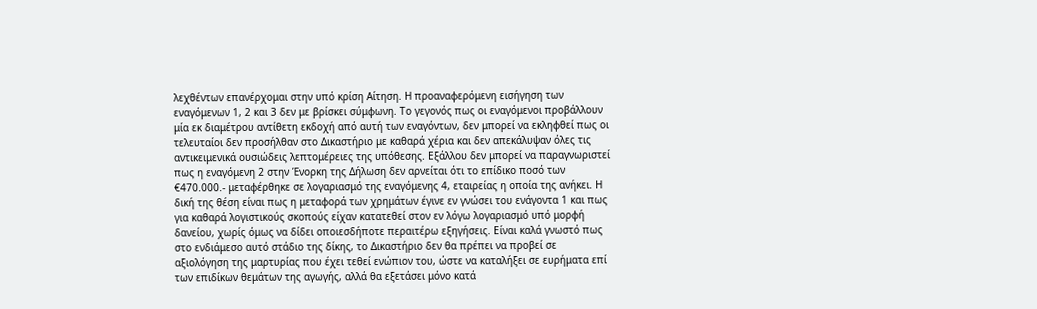λεχθέντων επανέρχομαι στην υπό κρίση Αίτηση. Η προαναφερόμενη εισήγηση των εναγόμενων 1, 2 και 3 δεν με βρίσκει σύμφωνη. Το γεγονός πως οι εναγόμενοι προβάλλουν μία εκ διαμέτρου αντίθετη εκδοχή από αυτή των εναγόντων, δεν μπορεί να εκληφθεί πως οι τελευταίοι δεν προσήλθαν στο Δικαστήριο με καθαρά χέρια και δεν απεκάλυψαν όλες τις αντικειμενικά ουσιώδεις λεπτομέρειες της υπόθεσης. Εξάλλου δεν μπορεί να παραγνωριστεί πως η εναγόμενη 2 στην Ένορκη της Δήλωση δεν αρνείται ότι το επίδικο ποσό των €470.000.- μεταφέρθηκε σε λογαριασμό της εναγόμενης 4, εταιρείας η οποία της ανήκει. Η δική της θέση είναι πως η μεταφορά των χρημάτων έγινε εν γνώσει του ενάγοντα 1 και πως για καθαρά λογιστικούς σκοπούς είχαν κατατεθεί στον εν λόγω λογαριασμό υπό μορφή δανείου, χωρίς όμως να δίδει οποιεσδήποτε περαιτέρω εξηγήσεις. Είναι καλά γνωστό πως στο ενδιάμεσο αυτό στάδιο της δίκης, το Δικαστήριο δεν θα πρέπει να προβεί σε αξιολόγηση της μαρτυρίας που έχει τεθεί ενώπιον του, ώστε να καταλήξει σε ευρήματα επί των επιδίκων θεμάτων της αγωγής, αλλά θα εξετάσει μόνο κατά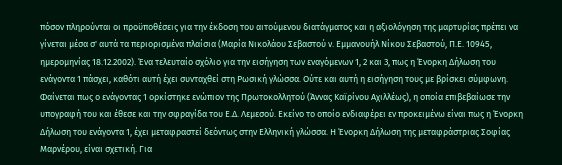πόσον πληρούνται οι προϋποθέσεις για την έκδοση του αιτούμενου διατάγματος και η αξιολόγηση της μαρτυρίας πρέπει να γίνεται μέσα σ' αυτά τα περιορισμένα πλαίσια (Μαρία Νικολάου Σεβαστού ν. Εμμανουήλ Νίκου Σεβαστού, Π.Ε. 10945, ημερομηνίας 18.12.2002). Ένα τελευταίο σχόλιο για την εισήγηση των εναγόμενων 1, 2 και 3, πως η Ένορκη Δήλωση του ενάγοντα 1 πάσχει, καθότι αυτή έχει συνταχθεί στη Ρωσική γλώσσα. Ούτε και αυτή η εισήγηση τους με βρίσκει σύμφωνη. Φαίνεται πως ο ενάγοντας 1 ορκίστηκε ενώπιον της Πρωτοκολλητού (Άννας Καϊρίνου Αχιλλέως), η οποία επιβεβαίωσε την υπογραφή του και έθεσε και την σφραγίδα του Ε.Δ. Λεμεσού. Εκείνο το οποίο ενδιαφέρει εν προκειμένω είναι πως η Ένορκη Δήλωση του ενάγοντα 1, έχει μεταφραστεί δεόντως στην Ελληνική γλώσσα. Η Ένορκη Δήλωση της μεταφράστριας Σοφίας Μαρνέρου, είναι σχετική. Για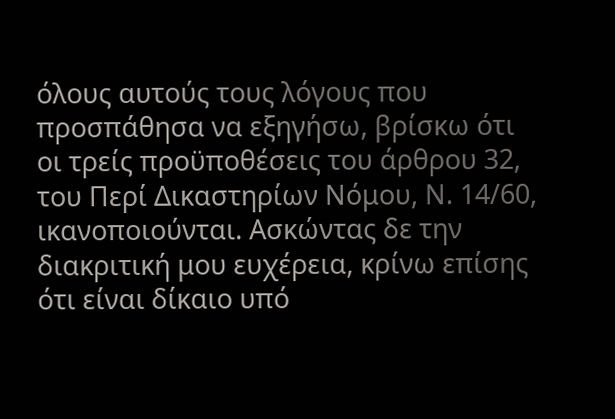όλους αυτούς τους λόγους που προσπάθησα να εξηγήσω, βρίσκω ότι οι τρείς προϋποθέσεις του άρθρου 32, του Περί Δικαστηρίων Νόμου, Ν. 14/60, ικανοποιούνται. Ασκώντας δε την διακριτική μου ευχέρεια, κρίνω επίσης ότι είναι δίκαιο υπό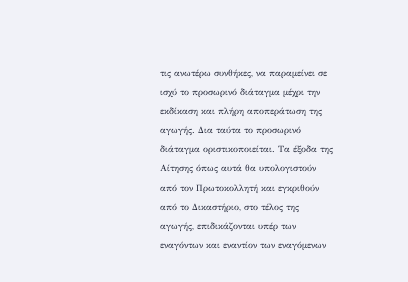τις ανωτέρω συνθήκες, να παραμείνει σε ισχύ το προσωρινό διάταγμα μέχρι την εκδίκαση και πλήρη αποπεράτωση της αγωγής. Δια ταύτα το προσωρινό διάταγμα οριστικοποιείται. Τα έξοδα της Αίτησης όπως αυτά θα υπολογιστούν από τον Πρωτοκολλητή και εγκριθούν από το Δικαστήριο, στο τέλος της αγωγής, επιδικάζονται υπέρ των εναγόντων και εναντίον των εναγόμενων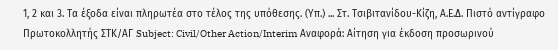1, 2 και 3. Τα έξοδα είναι πληρωτέα στο τέλος της υπόθεσης. (Υπ.) ... Στ. Τσιβιτανίδου-Κίζη, Α.Ε.Δ. Πιστό αντίγραφο Πρωτοκολλητής ΣΤΚ/ΑΓ Subject: Civil/Other Action/Interim Αναφορά: Αίτηση για έκδοση προσωρινού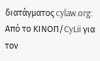διατάγματος cylaw.org: Από το ΚΙΝOΠ/CyLii για τον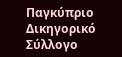Παγκύπριο Δικηγορικό Σύλλογο